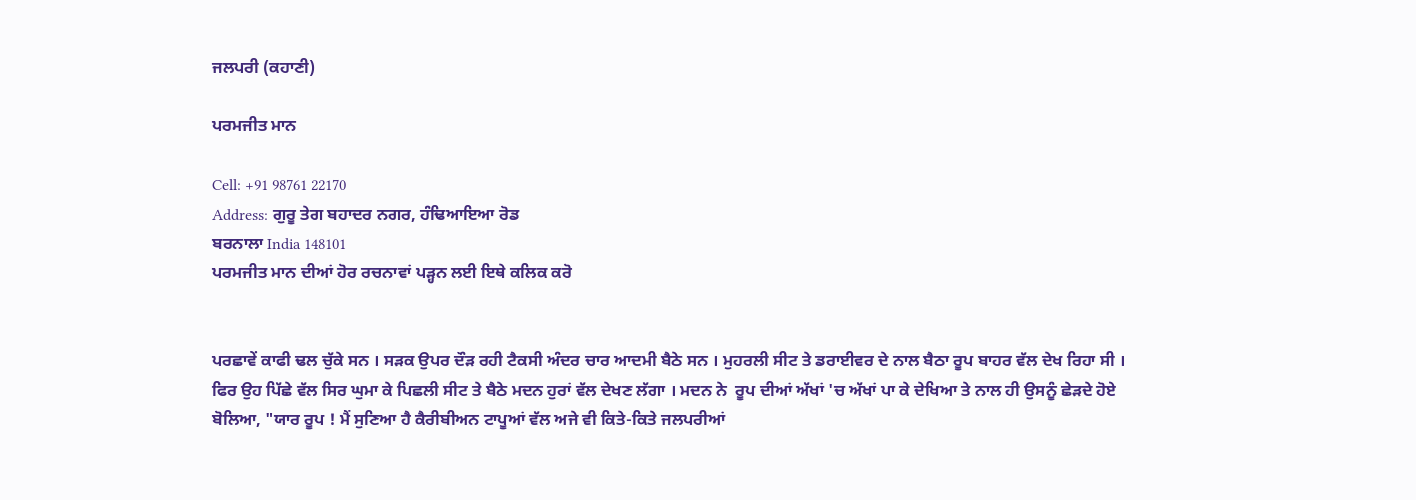ਜਲਪਰੀ (ਕਹਾਣੀ)

ਪਰਮਜੀਤ ਮਾਨ

Cell: +91 98761 22170
Address: ਗੁਰੂ ਤੇਗ ਬਹਾਦਰ ਨਗਰ, ਹੰਢਿਆਇਆ ਰੋਡ
ਬਰਨਾਲਾ India 148101
ਪਰਮਜੀਤ ਮਾਨ ਦੀਆਂ ਹੋਰ ਰਚਨਾਵਾਂ ਪੜ੍ਹਨ ਲਈ ਇਥੇ ਕਲਿਕ ਕਰੋ


ਪਰਛਾਵੇਂ ਕਾਫੀ ਢਲ ਚੁੱਕੇ ਸਨ । ਸੜਕ ਉਪਰ ਦੌੜ ਰਹੀ ਟੈਕਸੀ ਅੰਦਰ ਚਾਰ ਆਦਮੀ ਬੈਠੇ ਸਨ । ਮੁਹਰਲੀ ਸੀਟ ਤੇ ਡਰਾਈਵਰ ਦੇ ਨਾਲ ਬੈਠਾ ਰੂਪ ਬਾਹਰ ਵੱਲ ਦੇਖ ਰਿਹਾ ਸੀ । ਫਿਰ ਉਹ ਪਿੱਛੇ ਵੱਲ ਸਿਰ ਘੁਮਾ ਕੇ ਪਿਛਲੀ ਸੀਟ ਤੇ ਬੈਠੇ ਮਦਨ ਹੁਰਾਂ ਵੱਲ ਦੇਖਣ ਲੱਗਾ । ਮਦਨ ਨੇ  ਰੂਪ ਦੀਆਂ ਅੱਖਾਂ 'ਚ ਅੱਖਾਂ ਪਾ ਕੇ ਦੇਖਿਆ ਤੇ ਨਾਲ ਹੀ ਉਸਨੂੰ ਛੇੜਦੇ ਹੋਏ ਬੋਲਿਆ, "ਯਾਰ ਰੂਪ ! ਮੈਂ ਸੁਣਿਆ ਹੈ ਕੈਰੀਬੀਅਨ ਟਾਪੂਆਂ ਵੱਲ ਅਜੇ ਵੀ ਕਿਤੇ-ਕਿਤੇ ਜਲਪਰੀਆਂ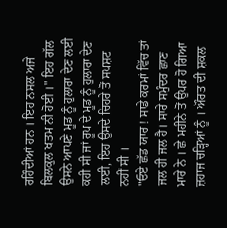ਰਹਿੰਦੀਆਂ ਹਨ । ਇਹ ਨਸਲ ਅਜੇ ਬਿਲਕੁਲ ਖਤਮ ਨੀ ਹੋਈ ।" ਇਹ ਗੱਲ ਉਸਨੇ ਆਪਣੇ ਮੂਡ ਨੂੰ ਹੁਲਾਰਾ ਦੇਣ ਲਈ ਕਹੀ ਸੀ ਜਾਂ ਰੂਪ ਦੇ ਮੂਡ ਨੂੰ ਹੁਲਾਰਾ ਦੇਣ ਲਈ, ਇਹ ਉਸਦੇ ਚਿਹਰੇ ਤੋਂ ਸਪਸ਼ਟ ਨਹੀਂ ਸੀ ।
"ਓਏ ਛੱਡ ਯਾਰ ! ਸਾਡੇ ਕਰਮਾਂ ਵਿੱਚ ਤਾਂ ਜਲ ਹੀ ਜਲ ਹੈ। ਸਾਰੇ ਸਮੁੰਦਰ ਛਾਣ ਮਾਰੇ ਨੇ । ਛੇ ਮਹੀਨੇ ਤੋਂ ਉਪਰ ਹੋ ਗਿਆ ਜ਼ਹਾਜ ਚੜ੍ਹਿਆਂ ਨੂੰ । ਔਰਤ ਦੀ ਸ਼ਕਲ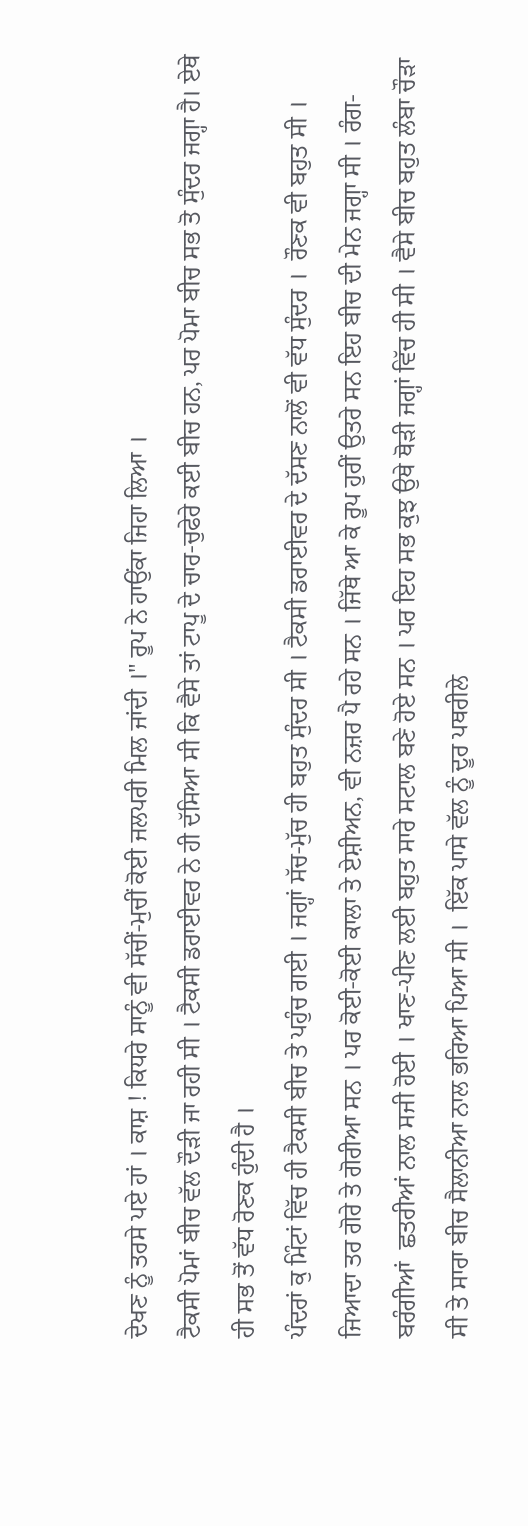ਦੇਖਣ ਨੂੰ ਤਰਸੇ ਪਏ ਹਾਂ । ਕਾਸ਼ ! ਕਿਧਰੇ ਸਾਨੂੰ ਵੀ ਸੱਚੀਂ-ਮੁਚੀਂ ਕੋਈ ਜਲਪਰੀ ਮਿਲ ਜਾਂਦੀ ।" ਰੂਪ ਨੇ ਹਾਉਂਕਾ ਜਿਹਾ ਲਿਆ ।
ਟੈਕਸੀ ਪੋਮਾਂ ਬੀਚ ਵੱਲ ਦੌੜੀ ਜਾ ਰਹੀ ਸੀ । ਟੈਕਸੀ ਡਰਾਈਵਰ ਨੇ ਹੀ ਦੱਸਿਆ ਸੀ ਕਿ ਵੈਸੇ ਤਾਂ ਟਾਪੂ ਦੇ ਚਾਰ-ਚੁਫੇਰੇ ਕਈ ਬੀਚ ਹਨ, ਪਰ ਪੋਮਾ ਬੀਚ ਸਭ ਤੋ ਸੁੰਦਰ ਜਗ੍ਹਾ ਹੈ। ਏਥੇ ਹੀ ਸਭ ਤੋਂ ਵੱਧ ਰੋਣਕ ਹੁੰਦੀ ਹੈ ।
ਪੰਦਰਾਂ ਕੁ ਮਿੰਟਾਂ ਵਿੱਚ ਹੀ ਟੈਕਸੀ ਬੀਚ ਤੇ ਪਹੁੰਚ ਗਈ । ਜਗ੍ਹਾਂ ਸੱਚ-ਮੁੱਚ ਹੀ ਬਹੁਤ ਸੁੰਦਰ ਸੀ । ਟੈਕਸੀ ਡਰਾਈਵਰ ਦੇ ਦੱਸਣ ਨਾਲੋਂ ਵੀ ਵੱਧ ਸੁੰਦਰ ।  ਰੌਣਕ ਵੀ ਬਹੁਤ ਸੀ । ਜਿਆਦਾ ਤਰ ਗੋਰੇ ਤੇ ਗੋਰੀਆ ਸਨ । ਪਰ ਕੋਈ-ਕੋਈ ਕਾਲਾ ਤੇ ਏਸ਼ੀਅਨ, ਵੀ ਨਜ਼ਰ ਪੈ ਰਹੇ ਸਨ । ਜਿੱਥੇ ਆ ਕੇ ਰੂਪ ਹੁਰੀਂ ਉਤਰੇ ਸਨ ਇਹ ਬੀਚ ਦੀ ਮੇਨ ਜਗ੍ਹਾ ਸੀ । ਰੰਗ- ਬਰੰਗੀਆਂ  ਛਤਰੀਆਂ ਨਾਲ ਸਜੀ ਹੋਈ । ਖਾਣ-ਪੀਣ ਲਈ ਬਹੁਤ ਸਾਰੇ ਸਟਾਲ ਬਣੇ ਹੋਏ ਸਨ । ਪਰ ਇਹ ਸਭ ਕੁਝ ਉਥੇ ਥੋੜੀ ਜਗ੍ਹਾਂ ਵਿੱਚ ਹੀ ਸੀ । ਵੈਸੇ ਬੀਚ ਬਹੁਤ ਲੰਬਾ ਚੌੜਾ ਸੀ ਤੇ ਸਾਰਾ ਬੀਚ ਸੈਲਾਨੀਆ ਨਾਲ ਭਰਿਆ ਪਿਆ ਸੀ ।  ਇੱਕ ਪਾਸੇ ਵੱਲ ਨੂੰ ਦੂਰ ਪਥਰੀਲੇ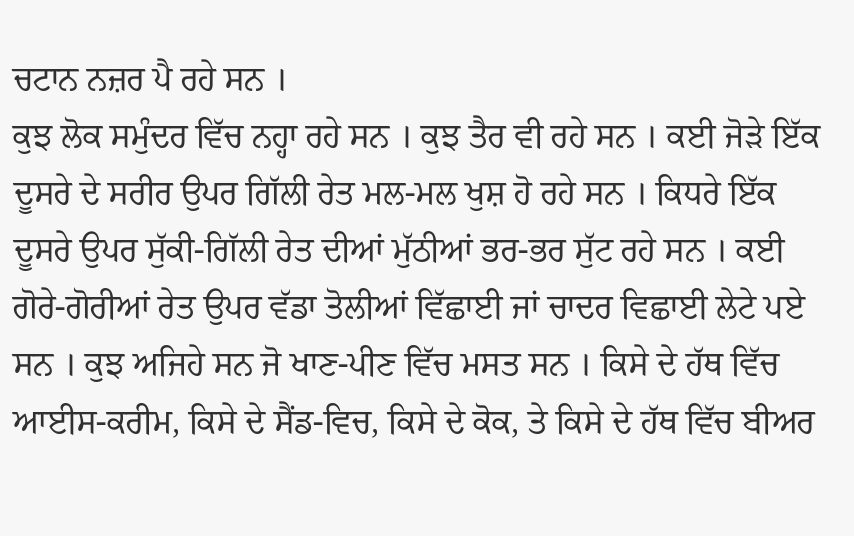ਚਟਾਨ ਨਜ਼ਰ ਪੈ ਰਹੇ ਸਨ ।
ਕੁਝ ਲੋਕ ਸਮੁੰਦਰ ਵਿੱਚ ਨਹ੍ਹਾ ਰਹੇ ਸਨ । ਕੁਝ ਤੈਰ ਵੀ ਰਹੇ ਸਨ । ਕਈ ਜੋੜੇ ਇੱਕ ਦੂਸਰੇ ਦੇ ਸਰੀਰ ਉਪਰ ਗਿੱਲੀ ਰੇਤ ਮਲ-ਮਲ ਖੁਸ਼ ਹੋ ਰਹੇ ਸਨ । ਕਿਧਰੇ ਇੱਕ ਦੂਸਰੇ ਉਪਰ ਸੁੱਕੀ-ਗਿੱਲੀ ਰੇਤ ਦੀਆਂ ਮੁੱਠੀਆਂ ਭਰ-ਭਰ ਸੁੱਟ ਰਹੇ ਸਨ । ਕਈ ਗੋਰੇ-ਗੋਰੀਆਂ ਰੇਤ ਉਪਰ ਵੱਡਾ ਤੋਲੀਆਂ ਵਿੱਛਾਈ ਜਾਂ ਚਾਦਰ ਵਿਛਾਈ ਲੇਟੇ ਪਏ ਸਨ । ਕੁਝ ਅਜਿਹੇ ਸਨ ਜੋ ਖਾਣ-ਪੀਣ ਵਿੱਚ ਮਸਤ ਸਨ । ਕਿਸੇ ਦੇ ਹੱਥ ਵਿੱਚ ਆਈਸ-ਕਰੀਮ, ਕਿਸੇ ਦੇ ਸੈਂਡ-ਵਿਚ, ਕਿਸੇ ਦੇ ਕੋਕ, ਤੇ ਕਿਸੇ ਦੇ ਹੱਥ ਵਿੱਚ ਬੀਅਰ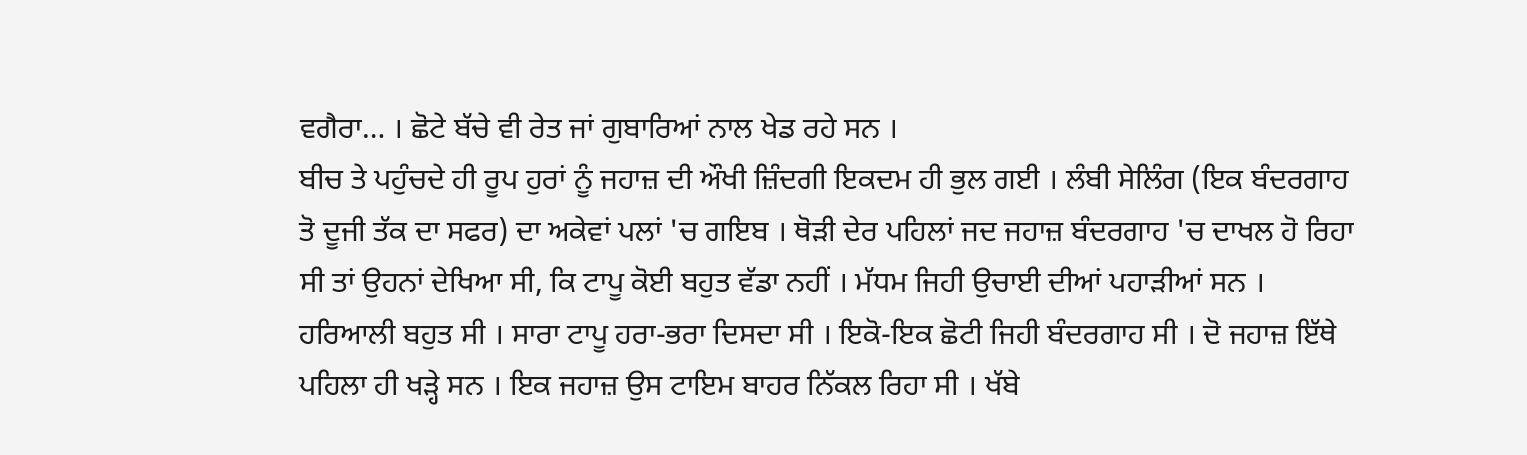ਵਗੈਰਾ… । ਛੋਟੇ ਬੱਚੇ ਵੀ ਰੇਤ ਜਾਂ ਗੁਬਾਰਿਆਂ ਨਾਲ ਖੇਡ ਰਹੇ ਸਨ ।
ਬੀਚ ਤੇ ਪਹੁੰਚਦੇ ਹੀ ਰੂਪ ਹੁਰਾਂ ਨੂੰ ਜਹਾਜ਼ ਦੀ ਔਖੀ ਜ਼ਿੰਦਗੀ ਇਕਦਮ ਹੀ ਭੁਲ ਗਈ । ਲੰਬੀ ਸੇਲਿੰਗ (ਇਕ ਬੰਦਰਗਾਹ ਤੋ ਦੂਜੀ ਤੱਕ ਦਾ ਸਫਰ) ਦਾ ਅਕੇਵਾਂ ਪਲਾਂ 'ਚ ਗਇਬ । ਥੋੜੀ ਦੇਰ ਪਹਿਲਾਂ ਜਦ ਜਹਾਜ਼ ਬੰਦਰਗਾਹ 'ਚ ਦਾਖਲ ਹੋ ਰਿਹਾ ਸੀ ਤਾਂ ਉਹਨਾਂ ਦੇਖਿਆ ਸੀ, ਕਿ ਟਾਪੂ ਕੋਈ ਬਹੁਤ ਵੱਡਾ ਨਹੀਂ । ਮੱਧਮ ਜਿਹੀ ਉਚਾਈ ਦੀਆਂ ਪਹਾੜੀਆਂ ਸਨ ।  ਹਰਿਆਲੀ ਬਹੁਤ ਸੀ । ਸਾਰਾ ਟਾਪੂ ਹਰਾ-ਭਰਾ ਦਿਸਦਾ ਸੀ । ਇਕੋ-ਇਕ ਛੋਟੀ ਜਿਹੀ ਬੰਦਰਗਾਹ ਸੀ । ਦੋ ਜਹਾਜ਼ ਇੱਥੇ ਪਹਿਲਾ ਹੀ ਖੜ੍ਹੇ ਸਨ । ਇਕ ਜਹਾਜ਼ ਉਸ ਟਾਇਮ ਬਾਹਰ ਨਿੱਕਲ ਰਿਹਾ ਸੀ । ਖੱਬੇ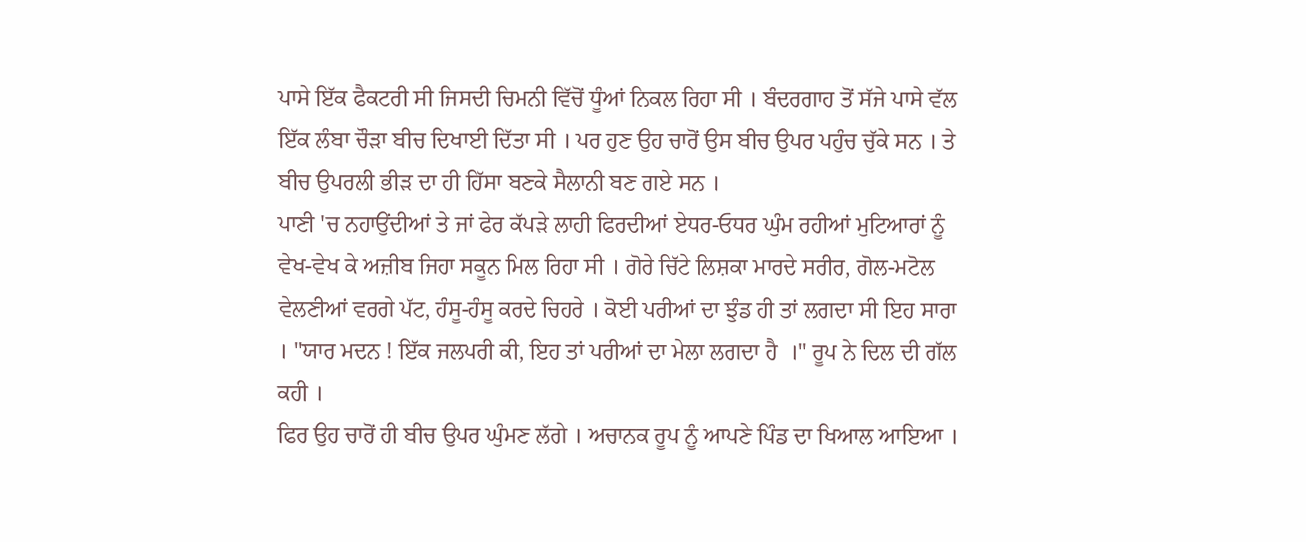ਪਾਸੇ ਇੱਕ ਫੈਕਟਰੀ ਸੀ ਜਿਸਦੀ ਚਿਮਨੀ ਵਿੱਚੋਂ ਧੂੰਆਂ ਨਿਕਲ ਰਿਹਾ ਸੀ । ਬੰਦਰਗਾਹ ਤੋਂ ਸੱਜੇ ਪਾਸੇ ਵੱਲ ਇੱਕ ਲੰਬਾ ਚੌੜਾ ਬੀਚ ਦਿਖਾਈ ਦਿੱਤਾ ਸੀ । ਪਰ ਹੁਣ ਉਹ ਚਾਰੋਂ ਉਸ ਬੀਚ ਉਪਰ ਪਹੁੰਚ ਚੁੱਕੇ ਸਨ । ਤੇ ਬੀਚ ਉਪਰਲੀ ਭੀੜ ਦਾ ਹੀ ਹਿੱਸਾ ਬਣਕੇ ਸੈਲਾਨੀ ਬਣ ਗਏ ਸਨ ।
ਪਾਣੀ 'ਚ ਨਹਾਉਂਦੀਆਂ ਤੇ ਜਾਂ ਫੇਰ ਕੱਪੜੇ ਲਾਹੀ ਫਿਰਦੀਆਂ ਏਧਰ-ਓਧਰ ਘੁੰਮ ਰਹੀਆਂ ਮੁਟਿਆਰਾਂ ਨੂੰ ਵੇਖ-ਵੇਖ ਕੇ ਅਜ਼ੀਬ ਜਿਹਾ ਸਕੂਨ ਮਿਲ ਰਿਹਾ ਸੀ । ਗੋਰੇ ਚਿੱਟੇ ਲਿਸ਼ਕਾ ਮਾਰਦੇ ਸਰੀਰ, ਗੋਲ-ਮਟੋਲ ਵੇਲਣੀਆਂ ਵਰਗੇ ਪੱਟ, ਹੰਸੂ-ਹੰਸੂ ਕਰਦੇ ਚਿਹਰੇ । ਕੋਈ ਪਰੀਆਂ ਦਾ ਝੁੰਡ ਹੀ ਤਾਂ ਲਗਦਾ ਸੀ ਇਹ ਸਾਰਾ । "ਯਾਰ ਮਦਨ ! ਇੱਕ ਜਲਪਰੀ ਕੀ, ਇਹ ਤਾਂ ਪਰੀਆਂ ਦਾ ਮੇਲਾ ਲਗਦਾ ਹੈ  ।" ਰੂਪ ਨੇ ਦਿਲ ਦੀ ਗੱਲ ਕਹੀ ।
ਫਿਰ ਉਹ ਚਾਰੋਂ ਹੀ ਬੀਚ ਉਪਰ ਘੁੰਮਣ ਲੱਗੇ । ਅਚਾਨਕ ਰੂਪ ਨੂੰ ਆਪਣੇ ਪਿੰਡ ਦਾ ਖਿਆਲ ਆਇਆ ।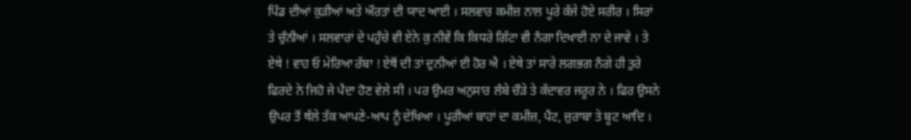ਪਿੰਡ ਦੀਆਂ ਕੁੜੀਆਂ ਅਤੇ ਔਰਤਾਂ ਦੀ ਯਾਦ ਆਈ । ਸਲਵਾਰ ਕਮੀਜ਼ ਨਾਲ ਪੂਰੇ ਕੱਜੇ ਹੋਏ ਸਰੀਰ । ਸਿਰਾਂ ਤੇ ਚੁੰਨੀਆਂ । ਸਲਵਾਰਾਂ ਦੇ ਪਹੁੰਚੇ ਵੀ ਏਨੇ ਕੁ ਨੀਵੇਂ ਕਿ ਕਿਧਰੇ ਗਿੱਟਾ ਵੀ ਨੰਗਾ ਦਿਖਾਈ ਨਾ ਦੇ ਜਾਵੇ । ਤੇ ਏਥੇ ! ਵਾਹ ਓ ਮੇਰਿਆ ਰੱਬਾ ! ਏਥੋਂ ਦੀ ਤਾਂ ਦੁਨੀਆਂ ਈ ਹੋਰ ਐ । ਏਥੇ ਤਾਂ ਸਾਰੇ ਲਗਭਗ ਨੰਗੇ ਹੀ ਤੁਰੇ ਫਿਰਦੇ ਨੇ ਜਿਹੋ ਜੇ ਪੈਦਾ ਹੋਣ ਵੇਲੇ ਸੀ । ਪਰ ਉਮਰ ਅਨੁਸਾਰ ਲੰਬੇ ਚੌੜੇ ਤੇ ਕੱਦਾਵਰ ਜਰੂਰ ਨੇ । ਫਿਰ ਉਸਨੇ ਉਪਰ ਤੋਂ ਥੱਲੇ ਤੱਕ ਆਪਣੇ-ਆਪ ਨੂੰ ਦੇਖਿਆ । ਪੂਰੀਆਂ ਬਾਹਾਂ ਦਾ ਕਮੀਜ਼, ਪੈਂਟ, ਜ਼ੁਰਾਬਾ ਤੇ ਬੂਟ ਆਦਿ ।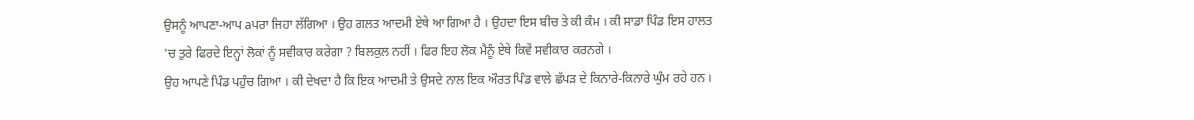ਉਸਨੂੰ ਆਪਣਾ-ਆਪ aਪਰਾ ਜਿਹਾ ਲੱਗਿਆ । ਉਹ ਗਲਤ ਆਦਮੀ ਏਥੇ ਆ ਗਿਆ ਹੈ । ਉਹਦਾ ਇਸ ਬੀਚ ਤੇ ਕੀ ਕੰਮ । ਕੀ ਸਾਡਾ ਪਿੰਡ ਇਸ ਹਾਲਤ 'ਚ ਤੁਰੇ ਫਿਰਦੇ ਇਨ੍ਹਾਂ ਲੋਕਾਂ ਨੂੰ ਸਵੀਕਾਰ ਕਰੇਗਾ ? ਬਿਲਕੁਲ ਨਹੀਂ । ਫਿਰ ਇਹ ਲੋਕ ਮੈਨੂੰ ਏਥੇ ਕਿਵੇਂ ਸਵੀਕਾਰ ਕਰਨਗੇ ।
ਉਹ ਆਪਣੇ ਪਿੰਡ ਪਹੁੰਚ ਗਿਆ । ਕੀ ਦੇਖਦਾ ਹੈ ਕਿ ਇਕ ਆਦਮੀ ਤੇ ਉਸਦੇ ਨਾਲ ਇਕ ਔਰਤ ਪਿੰਡ ਵਾਲੇ ਛੱਪੜ ਦੇ ਕਿਨਾਰੇ-ਕਿਨਾਰੇ ਘੁੰਮ ਰਹੇ ਹਨ ।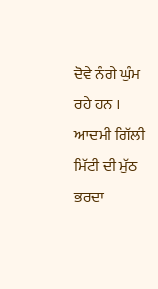ਦੋਵੇ ਨੰਗੇ ਘੁੰਮ ਰਹੇ ਹਨ । ਆਦਮੀ ਗਿੱਲੀ ਮਿੱਟੀ ਦੀ ਮੁੱਠ ਭਰਦਾ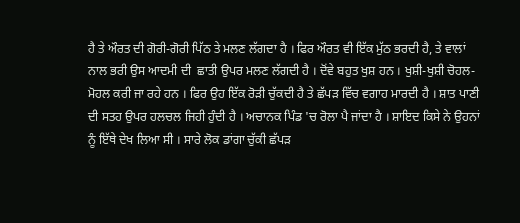ਹੈ ਤੇ ਔਰਤ ਦੀ ਗੋਰੀ-ਗੋਰੀ ਪਿੱਠ ਤੇ ਮਲਣ ਲੱਗਦਾ ਹੈ । ਫਿਰ ਔਰਤ ਵੀ ਇੱਕ ਮੁੱਠ ਭਰਦੀ ਹੈ, ਤੇ ਵਾਲਾਂ ਨਾਲ ਭਰੀ ਉਸ ਆਦਮੀ ਦੀ  ਛਾਤੀ ਉਪਰ ਮਲਣ ਲੱਗਦੀ ਹੈ । ਦੋਂਵੇ ਬਹੁਤ ਖੁਸ਼ ਹਨ । ਖੁਸ਼ੀ-ਖੁਸ਼ੀ ਚੋਹਲ-ਮੋਹਲ ਕਰੀ ਜਾ ਰਹੇ ਹਨ । ਫਿਰ ਉਹ ਇੱਕ ਰੋੜੀ ਚੁੱਕਦੀ ਹੈ ਤੇ ਛੱਪੜ ਵਿੱਚ ਵਗਾਹ ਮਾਰਦੀ ਹੈ । ਸ਼ਾਤ ਪਾਣੀ ਦੀ ਸਤਹ ਉਪਰ ਹਲਚਲ ਜਿਹੀ ਹੁੰਦੀ ਹੈ । ਅਚਾਨਕ ਪਿੰਡ 'ਚ ਰੋਲਾ ਪੈ ਜਾਂਦਾ ਹੈ । ਸ਼ਾਇਦ ਕਿਸੇ ਨੇ ਉਹਨਾਂ ਨੂੰ ਇੱਥੇ ਦੇਖ ਲਿਆ ਸੀ । ਸਾਰੇ ਲੋਕ ਡਾਂਗਾ ਚੁੱਕੀ ਛੱਪੜ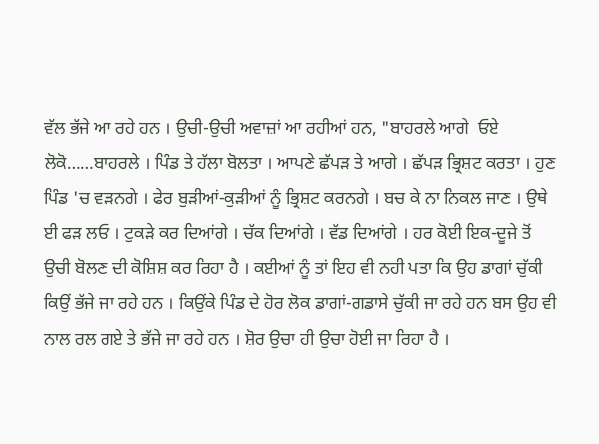ਵੱਲ ਭੱਜੇ ਆ ਰਹੇ ਹਨ । ਉਚੀ-ਉਚੀ ਅਵਾਜ਼ਾਂ ਆ ਰਹੀਆਂ ਹਨ, "ਬਾਹਰਲੇ ਆਗੇ  ਓਏ ਲੋਕੋ……ਬਾਹਰਲੇ । ਪਿੰਡ ਤੇ ਹੱਲਾ ਬੋਲਤਾ । ਆਪਣੇ ਛੱਪੜ ਤੇ ਆਗੇ । ਛੱਪੜ ਭ੍ਰਿਸ਼ਟ ਕਰਤਾ । ਹੁਣ ਪਿੰਡ 'ਚ ਵੜਨਗੇ । ਫੇਰ ਬੁੜੀਆਂ-ਕੁੜੀਆਂ ਨੂੰ ਭ੍ਰਿਸ਼ਟ ਕਰਨਗੇ । ਬਚ ਕੇ ਨਾ ਨਿਕਲ ਜਾਣ । ਉਥੇ ਈ ਫੜ ਲਓ । ਟੁਕੜੇ ਕਰ ਦਿਆਂਗੇ । ਚੱਕ ਦਿਆਂਗੇ । ਵੱਡ ਦਿਆਂਗੇ । ਹਰ ਕੋਈ ਇਕ-ਦੂਜੇ ਤੋਂ ਉਚੀ ਬੋਲਣ ਦੀ ਕੋਸ਼ਿਸ਼ ਕਰ ਰਿਹਾ ਹੈ । ਕਈਆਂ ਨੂੰ ਤਾਂ ਇਹ ਵੀ ਨਹੀ ਪਤਾ ਕਿ ਉਹ ਡਾਗਾਂ ਚੁੱਕੀ ਕਿਉਂ ਭੱਜੇ ਜਾ ਰਹੇ ਹਨ । ਕਿਉਂਕੇ ਪਿੰਡ ਦੇ ਹੋਰ ਲੋਕ ਡਾਗਾਂ-ਗਡਾਸੇ ਚੁੱਕੀ ਜਾ ਰਹੇ ਹਨ ਬਸ ਉਹ ਵੀ ਨਾਲ ਰਲ ਗਏ ਤੇ ਭੱਜੇ ਜਾ ਰਹੇ ਹਨ । ਸ਼ੋਰ ਉਚਾ ਹੀ ਉਚਾ ਹੋਈ ਜਾ ਰਿਹਾ ਹੈ ।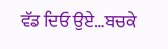ਵੱਡ ਦਿਓ ਉਏ…ਬਚਕੇ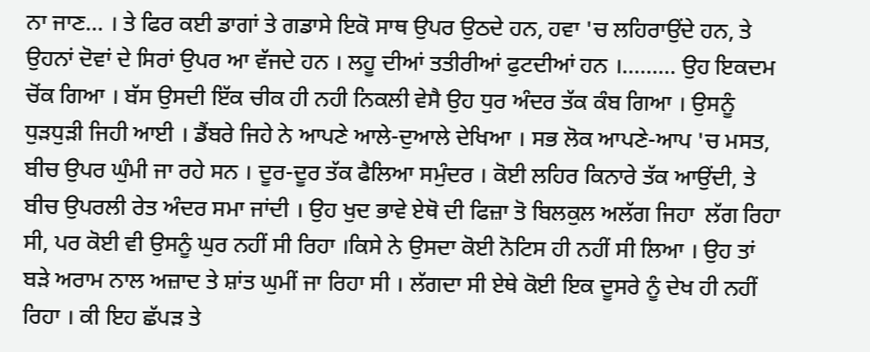ਨਾ ਜਾਣ… । ਤੇ ਫਿਰ ਕਈ ਡਾਗਾਂ ਤੇ ਗਡਾਸੇ ਇਕੋ ਸਾਥ ਉਪਰ ਉਠਦੇ ਹਨ, ਹਵਾ 'ਚ ਲਹਿਰਾਉਂਦੇ ਹਨ, ਤੇ ਉਹਨਾਂ ਦੋਵਾਂ ਦੇ ਸਿਰਾਂ ਉਪਰ ਆ ਵੱਜਦੇ ਹਨ । ਲਹੂ ਦੀਆਂ ਤਤੀਰੀਆਂ ਫੁਟਦੀਆਂ ਹਨ ।……… ਉਹ ਇਕਦਮ ਚੋਂਕ ਗਿਆ । ਬੱਸ ਉਸਦੀ ਇੱਕ ਚੀਕ ਹੀ ਨਹੀ ਨਿਕਲੀ ਵੇਸੈ ਉਹ ਧੁਰ ਅੰਦਰ ਤੱਕ ਕੰਬ ਗਿਆ । ਉਸਨੂੰ ਧੁੜਧੁੜੀ ਜਿਹੀ ਆਈ । ਡੈਂਬਰੇ ਜਿਹੇ ਨੇ ਆਪਣੇ ਆਲੇ-ਦੁਆਲੇ ਦੇਖਿਆ । ਸਭ ਲੋਕ ਆਪਣੇ-ਆਪ 'ਚ ਮਸਤ, ਬੀਚ ਉਪਰ ਘੁੰਮੀ ਜਾ ਰਹੇ ਸਨ । ਦੂਰ-ਦੂਰ ਤੱਕ ਫੈਲਿਆ ਸਮੁੰਦਰ । ਕੋਈ ਲਹਿਰ ਕਿਨਾਰੇ ਤੱਕ ਆਉਂਦੀ, ਤੇ ਬੀਚ ਉਪਰਲੀ ਰੇਤ ਅੰਦਰ ਸਮਾ ਜਾਂਦੀ । ਉਹ ਖੁਦ ਭਾਵੇ ਏਥੋ ਦੀ ਫਿਜ਼ਾ ਤੋ ਬਿਲਕੁਲ ਅਲੱਗ ਜਿਹਾ  ਲੱਗ ਰਿਹਾ ਸੀ, ਪਰ ਕੋਈ ਵੀ ਉਸਨੂੰ ਘੁਰ ਨਹੀਂ ਸੀ ਰਿਹਾ ।ਕਿਸੇ ਨੇ ਉਸਦਾ ਕੋਈ ਨੋਟਿਸ ਹੀ ਨਹੀਂ ਸੀ ਲਿਆ । ਉਹ ਤਾਂ ਬੜੇ ਅਰਾਮ ਨਾਲ ਅਜ਼ਾਦ ਤੇ ਸ਼ਾਂਤ ਘੁਮੀਂ ਜਾ ਰਿਹਾ ਸੀ । ਲੱਗਦਾ ਸੀ ਏਥੇ ਕੋਈ ਇਕ ਦੂਸਰੇ ਨੂੰ ਦੇਖ ਹੀ ਨਹੀਂ ਰਿਹਾ । ਕੀ ਇਹ ਛੱਪੜ ਤੇ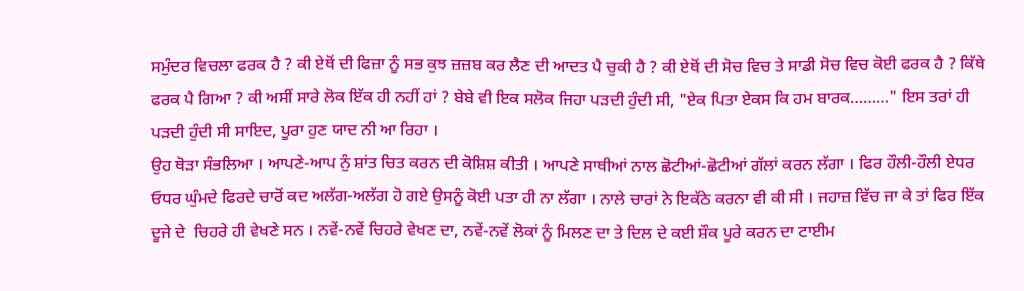ਸਮੁੰਦਰ ਵਿਚਲਾ ਫਰਕ ਹੈ ? ਕੀ ਏਥੋਂ ਦੀ ਫਿਜ਼ਾ ਨੂੰ ਸਭ ਕੁਝ ਜ਼ਜ਼ਬ ਕਰ ਲੈਣ ਦੀ ਆਦਤ ਪੈ ਚੁਕੀ ਹੈ ? ਕੀ ਏਥੋਂ ਦੀ ਸੋਚ ਵਿਚ ਤੇ ਸਾਡੀ ਸੋਚ ਵਿਚ ਕੋਈ ਫਰਕ ਹੈ ? ਕਿੱਥੇ ਫਰਕ ਪੈ ਗਿਆ ? ਕੀ ਅਸੀਂ ਸਾਰੇ ਲੋਕ ਇੱਕ ਹੀ ਨਹੀਂ ਹਾਂ ? ਬੇਬੇ ਵੀ ਇਕ ਸਲੋਕ ਜਿਹਾ ਪੜਦੀ ਹੁੰਦੀ ਸੀ, "ਏਕ ਪਿਤਾ ਏਕਸ ਕਿ ਹਮ ਬਾਰਕ………" ਇਸ ਤਰਾਂ ਹੀ ਪੜਦੀ ਹੁੰਦੀ ਸੀ ਸਾਇਦ, ਪੂਰਾ ਹੁਣ ਯਾਦ ਨੀ ਆ ਰਿਹਾ ।
ਉਹ ਥੋੜਾ ਸੰਭਲਿਆ । ਆਪਣੇ-ਆਪ ਨੁੰ ਸ਼ਾਂਤ ਚਿਤ ਕਰਨ ਦੀ ਕੋਸ਼ਿਸ਼ ਕੀਤੀ । ਆਪਣੇ ਸਾਥੀਆਂ ਨਾਲ ਛੋਟੀਆਂ-ਛੋਟੀਆਂ ਗੱਲਾਂ ਕਰਨ ਲੱਗਾ । ਫਿਰ ਹੌਲੀ-ਹੌਲੀ ਏਧਰ ਓਧਰ ਘੁੰਮਦੇ ਫਿਰਦੇ ਚਾਰੋਂ ਕਦ ਅਲੱਗ-ਅਲੱਗ ਹੋ ਗਏ ਉਸਨੂੰ ਕੋਈ ਪਤਾ ਹੀ ਨਾ ਲੱਗਾ । ਨਾਲੇ ਚਾਰਾਂ ਨੇ ਇਕੱਠੇ ਕਰਨਾ ਵੀ ਕੀ ਸੀ । ਜਹਾਜ਼ ਵਿੱਚ ਜਾ ਕੇ ਤਾਂ ਫਿਰ ਇੱਕ ਦੂਜੇ ਦੇ  ਚਿਹਰੇ ਹੀ ਵੇਖਣੇ ਸਨ । ਨਵੇਂ-ਨਵੇਂ ਚਿਹਰੇ ਵੇਖਣ ਦਾ, ਨਵੇਂ-ਨਵੇਂ ਲੋਕਾਂ ਨੂੰ ਮਿਲਣ ਦਾ ਤੇ ਦਿਲ ਦੇ ਕਈ ਸ਼ੌਕ ਪੂਰੇ ਕਰਨ ਦਾ ਟਾਈਮ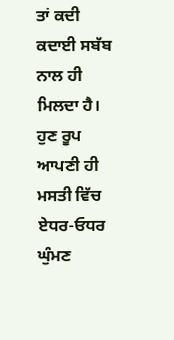ਤਾਂ ਕਦੀ ਕਦਾਈ ਸਬੱਬ ਨਾਲ ਹੀ ਮਿਲਦਾ ਹੈ।
ਹੁਣ ਰੂਪ ਆਪਣੀ ਹੀ ਮਸਤੀ ਵਿੱਚ ਏਧਰ-ਓਧਰ ਘੁੰਮਣ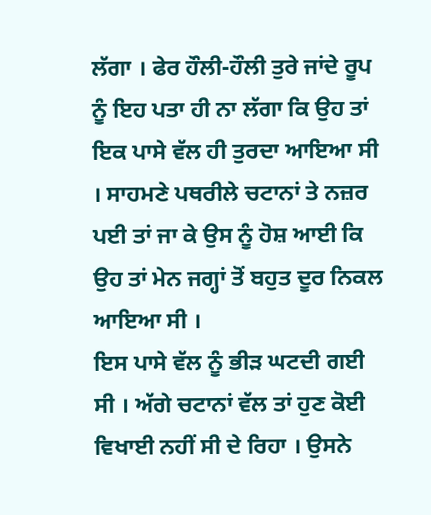ਲੱਗਾ । ਫੇਰ ਹੌਲੀ-ਹੌਲੀ ਤੁਰੇ ਜਾਂਦੇ ਰੂਪ ਨੂੰ ਇਹ ਪਤਾ ਹੀ ਨਾ ਲੱਗਾ ਕਿ ਉਹ ਤਾਂ ਇਕ ਪਾਸੇ ਵੱਲ ਹੀ ਤੁਰਦਾ ਆਇਆ ਸੀ । ਸਾਹਮਣੇ ਪਥਰੀਲੇ ਚਟਾਨਾਂ ਤੇ ਨਜ਼ਰ ਪਈ ਤਾਂ ਜਾ ਕੇ ਉਸ ਨੂੰ ਹੋਸ਼ ਆਈ ਕਿ ਉਹ ਤਾਂ ਮੇਨ ਜਗ੍ਹਾਂ ਤੋਂ ਬਹੁਤ ਦੂਰ ਨਿਕਲ ਆਇਆ ਸੀ ।
ਇਸ ਪਾਸੇ ਵੱਲ ਨੂੰ ਭੀੜ ਘਟਦੀ ਗਈ ਸੀ । ਅੱਗੇ ਚਟਾਨਾਂ ਵੱਲ ਤਾਂ ਹੁਣ ਕੋਈ ਵਿਖਾਈ ਨਹੀਂ ਸੀ ਦੇ ਰਿਹਾ । ਉਸਨੇ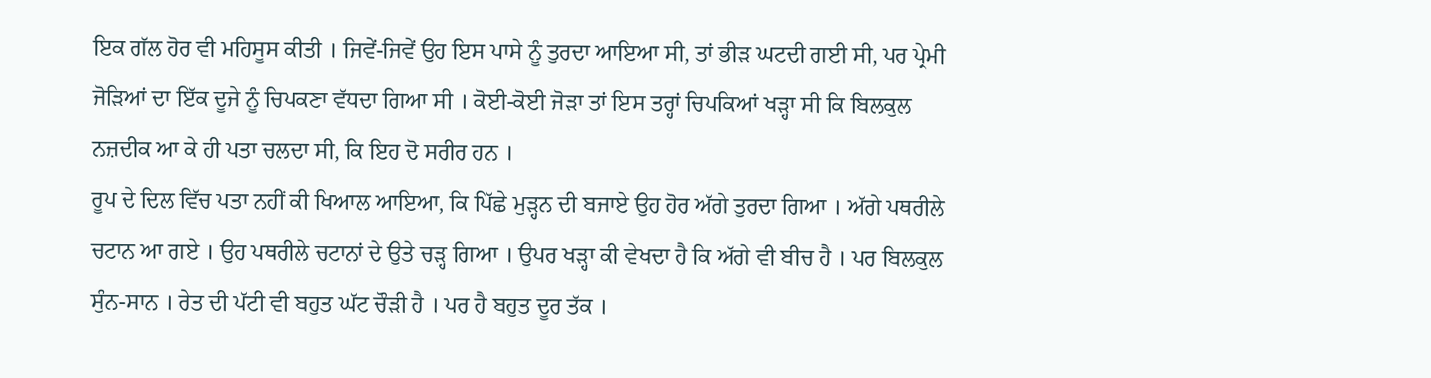ਇਕ ਗੱਲ ਹੋਰ ਵੀ ਮਹਿਸੂਸ ਕੀਤੀ । ਜਿਵੇਂ-ਜਿਵੇਂ ਉਹ ਇਸ ਪਾਸੇ ਨੂੰ ਤੁਰਦਾ ਆਇਆ ਸੀ, ਤਾਂ ਭੀੜ ਘਟਦੀ ਗਈ ਸੀ, ਪਰ ਪ੍ਰੇਮੀ ਜੋੜਿਆਂ ਦਾ ਇੱਕ ਦੂਜੇ ਨੂੰ ਚਿਪਕਣਾ ਵੱਧਦਾ ਗਿਆ ਸੀ । ਕੋਈ-ਕੋਈ ਜੋੜਾ ਤਾਂ ਇਸ ਤਰ੍ਹਾਂ ਚਿਪਕਿਆਂ ਖੜ੍ਹਾ ਸੀ ਕਿ ਬਿਲਕੁਲ ਨਜ਼ਦੀਕ ਆ ਕੇ ਹੀ ਪਤਾ ਚਲਦਾ ਸੀ, ਕਿ ਇਹ ਦੋ ਸਰੀਰ ਹਨ ।
ਰੂਪ ਦੇ ਦਿਲ ਵਿੱਚ ਪਤਾ ਨਹੀਂ ਕੀ ਖਿਆਲ ਆਇਆ, ਕਿ ਪਿੱਛੇ ਮੁੜ੍ਹਨ ਦੀ ਬਜਾਏ ਉਹ ਹੋਰ ਅੱਗੇ ਤੁਰਦਾ ਗਿਆ । ਅੱਗੇ ਪਥਰੀਲੇ ਚਟਾਨ ਆ ਗਏ । ਉਹ ਪਥਰੀਲੇ ਚਟਾਨਾਂ ਦੇ ਉਤੇ ਚੜ੍ਹ ਗਿਆ । ਉਪਰ ਖੜ੍ਹਾ ਕੀ ਵੇਖਦਾ ਹੈ ਕਿ ਅੱਗੇ ਵੀ ਬੀਚ ਹੈ । ਪਰ ਬਿਲਕੁਲ ਸੁੰਨ-ਸਾਨ । ਰੇਤ ਦੀ ਪੱਟੀ ਵੀ ਬਹੁਤ ਘੱਟ ਚੌੜੀ ਹੈ । ਪਰ ਹੈ ਬਹੁਤ ਦੂਰ ਤੱਕ ।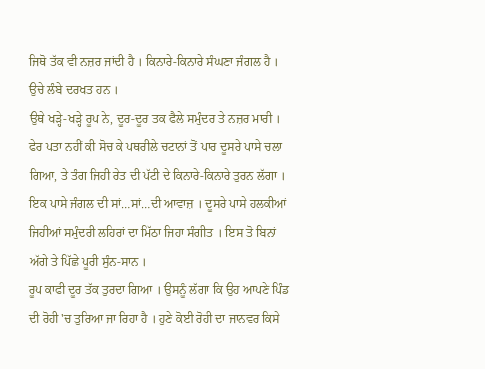ਜਿਥੋ ਤੱਕ ਵੀ ਨਜ਼ਰ ਜਾਂਦੀ ਹੈ । ਕਿਨਾਰੇ-ਕਿਨਾਰੇ ਸੰਘਣਾ ਜੰਗਲ ਹੈ । ਉਚੇ ਲੰਬੇ ਦਰਖਤ ਹਨ ।
ਉਥੇ ਖੜ੍ਹੇ-ਖੜ੍ਹੇ ਰੂਪ ਨੇ, ਦੂਰ-ਦੂਰ ਤਕ ਫੈਲੇ ਸਮੁੰਦਰ ਤੇ ਨਜ਼ਰ ਮਾਰੀ । ਫੇਰ ਪਤਾ ਨਹੀਂ ਕੀ ਸੋਚ ਕੇ ਪਥਰੀਲੇ ਚਟਾਨਾਂ ਤੋਂ ਪਾਰ ਦੂਸਰੇ ਪਾਸੇ ਚਲਾ ਗਿਆ, ਤੇ ਤੰਗ ਜਿਹੀ ਰੇਤ ਦੀ ਪੱਟੀ ਦੇ ਕਿਨਾਰੇ-ਕਿਨਾਰੇ ਤੁਰਨ ਲੱਗਾ । ਇਕ ਪਾਸੇ ਜੰਗਲ ਦੀ ਸਾਂ…ਸਾਂ…ਦੀ ਆਵਾਜ਼ । ਦੂਸਰੇ ਪਾਸੇ ਹਲਕੀਆਂ ਜਿਹੀਆਂ ਸਮੁੰਦਰੀ ਲਹਿਰਾਂ ਦਾ ਮਿੱਠਾ ਜਿਹਾ ਸੰਗੀਤ । ਇਸ ਤੋ ਬਿਨਾਂ ਅੱਗੇ ਤੇ ਪਿੱਛੇ ਪੂਰੀ ਸੁੰਨ-ਸਾਨ ।
ਰੂਪ ਕਾਫੀ ਦੂਰ ਤੱਕ ਤੁਰਦਾ ਗਿਆ । ਉਸਨੂੰ ਲੱਗਾ ਕਿ ਉਹ ਆਪਣੇ ਪਿੰਡ ਦੀ ਰੋਹੀ 'ਚ ਤੁਰਿਆ ਜਾ ਰਿਹਾ ਹੈ । ਹੁਣੇ ਕੋਈ ਰੋਹੀ ਦਾ ਜਾਨਵਰ ਕਿਸੇ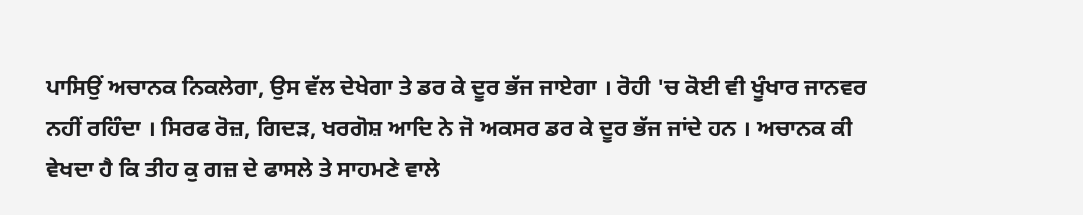ਪਾਸਿਉਂ ਅਚਾਨਕ ਨਿਕਲੇਗਾ, ਉਸ ਵੱਲ ਦੇਖੇਗਾ ਤੇ ਡਰ ਕੇ ਦੂਰ ਭੱਜ ਜਾਏਗਾ । ਰੋਹੀ 'ਚ ਕੋਈ ਵੀ ਖੂੰਖਾਰ ਜਾਨਵਰ ਨਹੀਂ ਰਹਿੰਦਾ । ਸਿਰਫ ਰੋਜ਼, ਗਿਦੜ, ਖਰਗੋਸ਼ ਆਦਿ ਨੇ ਜੋ ਅਕਸਰ ਡਰ ਕੇ ਦੂਰ ਭੱਜ ਜਾਂਦੇ ਹਨ । ਅਚਾਨਕ ਕੀ ਵੇਖਦਾ ਹੈ ਕਿ ਤੀਹ ਕੁ ਗਜ਼ ਦੇ ਫਾਸਲੇ ਤੇ ਸਾਹਮਣੇ ਵਾਲੇ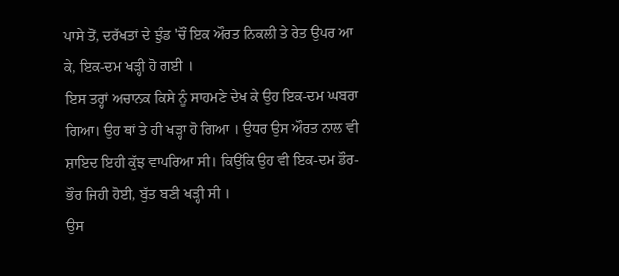ਪਾਸੇ ਤੋਂ, ਦਰੱਖਤਾਂ ਦੇ ਝੁੰਡ 'ਚੌਂ ਇਕ ਔਰਤ ਨਿਕਲੀ ਤੇ ਰੇਤ ਉਪਰ ਆ ਕੇ, ਇਕ-ਦਮ ਖੜ੍ਹੀ ਹੋ ਗਈ ।
ਇਸ ਤਰ੍ਹਾਂ ਅਚਾਨਕ ਕਿਸੇ ਨੂੰ ਸਾਹਮਣੇ ਦੇਖ ਕੇ ਉਹ ਇਕ-ਦਮ ਘਬਰਾ ਗਿਆ। ਉਹ ਥਾਂ ਤੇ ਹੀ ਖੜ੍ਹਾ ਹੋ ਗਿਆ । ਉਧਰ ਉਸ ਔਰਤ ਨਾਲ ਵੀ ਸ਼ਾਇਦ ਇਹੀ ਕੁੱਝ ਵਾਪਰਿਆ ਸੀ। ਕਿਉਂਕਿ ਉਹ ਵੀ ਇਕ-ਦਮ ਡੌਰ-ਭੌਰ ਜਿਹੀ ਹੋਈ, ਬੁੱਤ ਬਣੀ ਖੜ੍ਹੀ ਸੀ ।
ਉਸ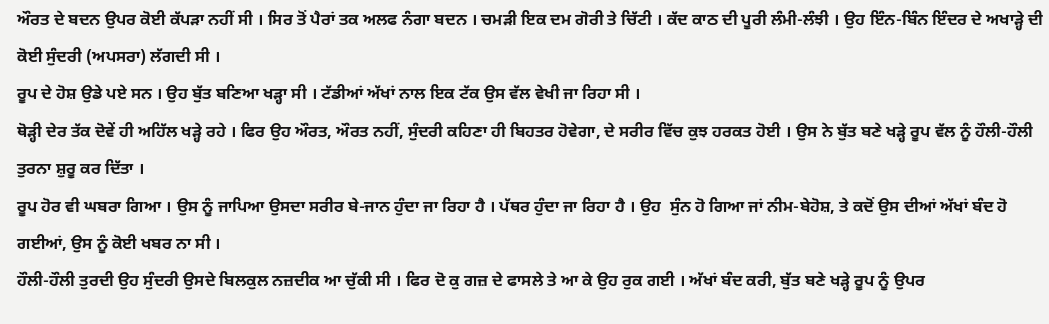ਔਰਤ ਦੇ ਬਦਨ ਉਪਰ ਕੋਈ ਕੱਪੜਾ ਨਹੀਂ ਸੀ । ਸਿਰ ਤੋਂ ਪੈਰਾਂ ਤਕ ਅਲਫ ਨੰਗਾ ਬਦਨ । ਚਮੜੀ ਇਕ ਦਮ ਗੋਰੀ ਤੇ ਚਿੱਟੀ । ਕੱਦ ਕਾਠ ਦੀ ਪੂਰੀ ਲੰਮੀ-ਲੰਝੀ । ਉਹ ਇੰਨ-ਬਿੰਨ ਇੰਦਰ ਦੇ ਅਖਾੜ੍ਹੇ ਦੀ ਕੋਈ ਸੁੰਦਰੀ (ਅਪਸਰਾ) ਲੱਗਦੀ ਸੀ ।
ਰੂਪ ਦੇ ਹੋਸ਼ ਉਡੇ ਪਏ ਸਨ । ਉਹ ਬੁੱਤ ਬਣਿਆ ਖੜ੍ਹਾ ਸੀ । ਟੱਡੀਆਂ ਅੱਖਾਂ ਨਾਲ ਇਕ ਟੱਕ ਉਸ ਵੱਲ ਵੇਖੀ ਜਾ ਰਿਹਾ ਸੀ ।
ਥੋੜ੍ਹੀ ਦੇਰ ਤੱਕ ਦੋਵੇਂ ਹੀ ਅਹਿੱਲ ਖੜ੍ਹੇ ਰਹੇ । ਫਿਰ ਉਹ ਔਰਤ, ਔਰਤ ਨਹੀਂ, ਸੁੰਦਰੀ ਕਹਿਣਾ ਹੀ ਬਿਹਤਰ ਹੋਵੇਗਾ, ਦੇ ਸਰੀਰ ਵਿੱਚ ਕੁਝ ਹਰਕਤ ਹੋਈ । ਉਸ ਨੇ ਬੁੱਤ ਬਣੇ ਖੜ੍ਹੇ ਰੂਪ ਵੱਲ ਨੂੰ ਹੌਲੀ-ਹੌਲੀ ਤੁਰਨਾ ਸ਼ੁਰੂ ਕਰ ਦਿੱਤਾ ।
ਰੂਪ ਹੋਰ ਵੀ ਘਬਰਾ ਗਿਆ । ਉਸ ਨੂੰ ਜਾਪਿਆ ਉਸਦਾ ਸਰੀਰ ਬੇ-ਜਾਨ ਹੁੰਦਾ ਜਾ ਰਿਹਾ ਹੈ । ਪੱਥਰ ਹੁੰਦਾ ਜਾ ਰਿਹਾ ਹੈ । ਉਹ  ਸੁੰਨ ਹੋ ਗਿਆ ਜਾਂ ਨੀਮ-ਬੇਹੋਸ਼, ਤੇ ਕਦੋਂ ਉਸ ਦੀਆਂ ਅੱਖਾਂ ਬੰਦ ਹੋ ਗਈਆਂ, ਉਸ ਨੂੰ ਕੋਈ ਖਬਰ ਨਾ ਸੀ ।
ਹੌਲੀ-ਹੌਲੀ ਤੁਰਦੀ ਉਹ ਸੁੰਦਰੀ ਉਸਦੇ ਬਿਲਕੁਲ ਨਜ਼ਦੀਕ ਆ ਚੁੱਕੀ ਸੀ । ਫਿਰ ਦੋ ਕੁ ਗਜ਼ ਦੇ ਫਾਸਲੇ ਤੇ ਆ ਕੇ ਉਹ ਰੁਕ ਗਈ । ਅੱਖਾਂ ਬੰਦ ਕਰੀ, ਬੁੱਤ ਬਣੇ ਖੜ੍ਹੇ ਰੂਪ ਨੂੰ ਉਪਰ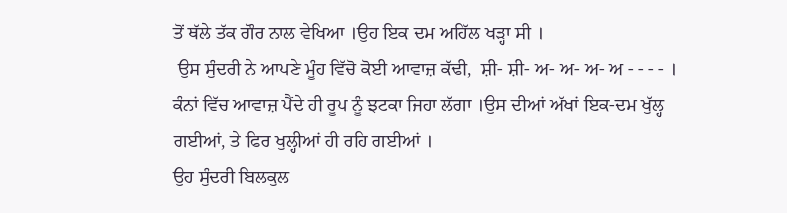ਤੋਂ ਥੱਲੇ ਤੱਕ ਗੌਰ ਨਾਲ ਵੇਖਿਆ ।ਉਹ ਇਕ ਦਮ ਅਹਿੱਲ ਖੜ੍ਹਾ ਸੀ ।
 ਉਸ ਸੁੰਦਰੀ ਨੇ ਆਪਣੇ ਮੂੰਹ ਵਿੱਚੋ ਕੋਈ ਆਵਾਜ਼ ਕੱਢੀ,  ਸ਼ੀ- ਸ਼ੀ- ਅ- ਅ- ਅ- ਅ - - - - ।
ਕੰਨਾਂ ਵਿੱਚ ਆਵਾਜ਼ ਪੈਂਦੇ ਹੀ ਰੂਪ ਨੂੰ ਝਟਕਾ ਜਿਹਾ ਲੱਗਾ ।ਉਸ ਦੀਆਂ ਅੱਖਾਂ ਇਕ-ਦਮ ਖੁੱਲ੍ਹ ਗਈਆਂ, ਤੇ ਫਿਰ ਖੁਲ੍ਹੀਆਂ ਹੀ ਰਹਿ ਗਈਆਂ ।
ਉਹ ਸੁੰਦਰੀ ਬਿਲਕੁਲ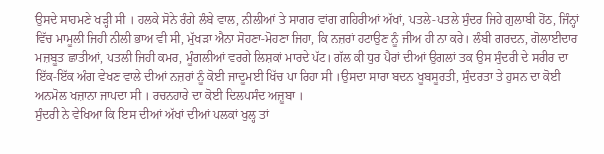ਉਸਦੇ ਸਾਹਮਣੇ ਖੜ੍ਹੀ ਸੀ । ਹਲਕੇ ਸੋਨੇ ਰੰਗੇ ਲੰਬੇ ਵਾਲ, ਨੀਲੀਆਂ ਤੇ ਸਾਗਰ ਵਾਂਗ ਗਹਿਰੀਆਂ ਅੱਖਾਂ, ਪਤਲੇ-ਪਤਲੇ ਸੁੰਦਰ ਜਿਹੇ ਗੁਲਾਬੀ ਹੋਂਠ, ਜਿੰਨ੍ਹਾਂ ਵਿੱਚ ਮਾਮੂਲੀ ਜਿਹੀ ਨੀਲੀ ਭਾਅ ਵੀ ਸੀ, ਮੁੱਖੜਾ ਐਨਾ ਸੋਹਣਾ-ਮੋਹਣਾ ਜਿਹਾ, ਕਿ ਨਜ਼ਰਾਂ ਹਟਾਉਣ ਨੂੰ ਜੀਅ ਹੀ ਨਾ ਕਰੇ। ਲੰਬੀ ਗਰਦਨ, ਗੋਲਾਈਦਾਰ ਮਜ਼ਬੂਤ ਛਾਤੀਆਂ, ਪਤਲੀ ਜਿਹੀ ਕਮਰ, ਮੂੰਗਲੀਆਂ ਵਰਗੇ ਲਿਸ਼ਕਾਂ ਮਾਰਦੇ ਪੱਟ। ਗੱਲ ਕੀ ਧੁਰ ਪੈਰਾਂ ਦੀਆਂ ਉਗਲਾਂ ਤਕ ਉਸ ਸੁੰਦਰੀ ਦੇ ਸਰੀਰ ਦਾ ਇੱਕ-ਇੱਕ ਅੰਗ ਵੇਖਣ ਵਾਲੇ ਦੀਆਂ ਨਜ਼ਰਾਂ ਨੂੰ ਕੋਈ ਜਾਦੂਮਈ ਖਿੱਚ ਪਾ ਰਿਹਾ ਸੀ ।ਉਸਦਾ ਸਾਰਾ ਬਦਨ ਖੂਬਸੂਰਤੀ, ਸੁੰਦਰਤਾ ਤੇ ਹੁਸਨ ਦਾ ਕੋਈ ਅਨਮੋਲ ਖਜ਼ਾਨਾ ਜਾਪਦਾ ਸੀ । ਰਚਨਹਾਰੇ ਦਾ ਕੋਈ ਦਿਲਪਸੰਦ ਅਜ਼ੂਬਾ ।
ਸੁੰਦਰੀ ਨੇ ਵੇਖਿਆ ਕਿ ਇਸ ਦੀਆਂ ਅੱਖਾਂ ਦੀਆਂ ਪਲਕਾਂ ਖੁਲ੍ਹ ਤਾਂ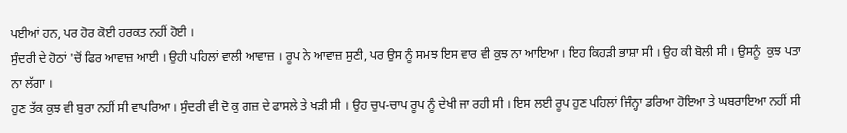ਪਈਆਂ ਹਨ, ਪਰ ਹੋਰ ਕੋਈ ਹਰਕਤ ਨਹੀਂ ਹੋਈ ।
ਸੁੰਦਰੀ ਦੇ ਹੋਠਾਂ 'ਚੋਂ ਫਿਰ ਆਵਾਜ਼ ਆਈ । ਉਹੀ ਪਹਿਲਾਂ ਵਾਲੀ ਆਵਾਜ਼ । ਰੂਪ ਨੇ ਆਵਾਜ਼ ਸੁਣੀ, ਪਰ ਉਸ ਨੂੰ ਸਮਝ ਇਸ ਵਾਰ ਵੀ ਕੁਝ ਨਾ ਆਇਆ । ਇਹ ਕਿਹੜੀ ਭਾਸ਼ਾ ਸੀ । ਉਹ ਕੀ ਬੋਲੀ ਸੀ । ਉਸਨੂੰ  ਕੁਝ ਪਤਾ ਨਾ ਲੱਗਾ ।
ਹੁਣ ਤੱਕ ਕੁਝ ਵੀ ਬੁਰਾ ਨਹੀਂ ਸੀ ਵਾਪਰਿਆ । ਸੁੰਦਰੀ ਵੀ ਦੋ ਕੁ ਗਜ਼ ਦੇ ਫਾਸਲੇ ਤੇ ਖੜੀ ਸੀ । ਉਹ ਚੁਪ-ਚਾਪ ਰੂਪ ਨੂੰ ਦੇਖੀ ਜਾ ਰਹੀ ਸੀ । ਇਸ ਲਈ ਰੂਪ ਹੁਣ ਪਹਿਲਾਂ ਜਿੰਨ੍ਹਾ ਡਰਿਆ ਹੋਇਆ ਤੇ ਘਬਰਾਇਆ ਨਹੀਂ ਸੀ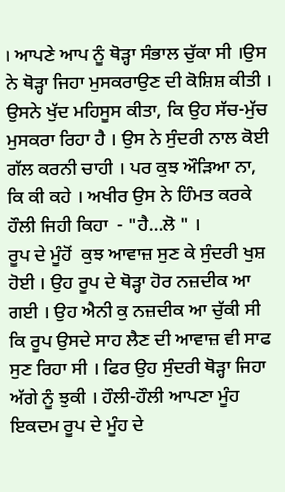। ਆਪਣੇ ਆਪ ਨੂੰ ਥੋੜ੍ਹਾ ਸੰਭਾਲ ਚੁੱਕਾ ਸੀ ।ਉਸ ਨੇ ਥੋੜ੍ਹਾ ਜਿਹਾ ਮੁਸਕਰਾਉਣ ਦੀ ਕੋਸ਼ਿਸ਼ ਕੀਤੀ । ਉਸਨੇ ਖੁੱਦ ਮਹਿਸੂਸ ਕੀਤਾ, ਕਿ ਉਹ ਸੱਚ-ਮੁੱਚ ਮੁਸਕਰਾ ਰਿਹਾ ਹੈ । ਉਸ ਨੇ ਸੁੰਦਰੀ ਨਾਲ ਕੋਈ ਗੱਲ ਕਰਨੀ ਚਾਹੀ । ਪਰ ਕੁਝ ਔੜਿਆ ਨਾ, ਕਿ ਕੀ ਕਹੇ । ਅਖੀਰ ਉਸ ਨੇ ਹਿੰਮਤ ਕਰਕੇ ਹੌਲੀ ਜਿਹੀ ਕਿਹਾ  - "ਹੈ…ਲੋ " ।
ਰੂਪ ਦੇ ਮੂੰਹੋਂ  ਕੁਝ ਆਵਾਜ਼ ਸੁਣ ਕੇ ਸੁੰਦਰੀ ਖੁਸ਼ ਹੋਈ । ਉਹ ਰੂਪ ਦੇ ਥੋੜ੍ਹਾ ਹੋਰ ਨਜ਼ਦੀਕ ਆ ਗਈ । ਉਹ ਐਨੀ ਕੁ ਨਜ਼ਦੀਕ ਆ ਚੁੱਕੀ ਸੀ ਕਿ ਰੂਪ ਉਸਦੇ ਸਾਹ ਲੈਣ ਦੀ ਆਵਾਜ਼ ਵੀ ਸਾਫ ਸੁਣ ਰਿਹਾ ਸੀ । ਫਿਰ ਉਹ ਸੁੰਦਰੀ ਥੋੜ੍ਹਾ ਜਿਹਾ ਅੱਗੇ ਨੂੰ ਝੁਕੀ । ਹੌਲੀ-ਹੌਲੀ ਆਪਣਾ ਮੂੰਹ ਇਕਦਮ ਰੂਪ ਦੇ ਮੂੰਹ ਦੇ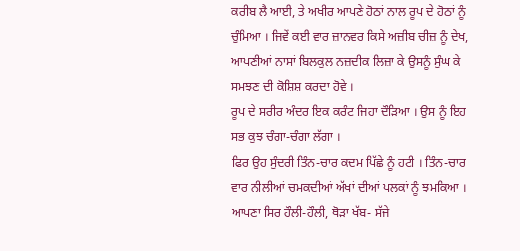ਕਰੀਬ ਲੈ ਆਈ, ਤੇ ਅਖੀਰ ਆਪਣੇ ਹੋਠਾਂ ਨਾਲ ਰੂਪ ਦੇ ਹੋਠਾਂ ਨੂੰ ਚੁੰਮਿਆ । ਜਿਵੇਂ ਕਈ ਵਾਰ ਜ਼ਾਨਵਰ ਕਿਸੇ ਅਜ਼ੀਬ ਚੀਜ਼ ਨੂੰ ਦੇਖ, ਆਪਣੀਆਂ ਨਾਸਾਂ ਬਿਲਕੁਲ ਨਜ਼ਦੀਕ ਲਿਜ਼ਾ ਕੇ ਉਸਨੂੰ ਸੁੰਘ ਕੇ ਸਮਝਣ ਦੀ ਕੋਸ਼ਿਸ਼ ਕਰਦਾ ਹੋਵੇ ।
ਰੂਪ ਦੇ ਸਰੀਰ ਅੰਦਰ ਇਕ ਕਰੰਟ ਜਿਹਾ ਦੌੜਿਆ । ਉਸ ਨੂੰ ਇਹ ਸਭ ਕੁਝ ਚੰਗਾ-ਚੰਗਾ ਲੱਗਾ ।
ਫਿਰ ਉਹ ਸੁੰਦਰੀ ਤਿੰਨ-ਚਾਰ ਕਦਮ ਪਿੱਛੇ ਨੂੰ ਹਟੀ । ਤਿੰਨ-ਚਾਰ ਵਾਰ ਨੀਲੀਆਂ ਚਮਕਦੀਆਂ ਅੱਖਾਂ ਦੀਆਂ ਪਲਕਾਂ ਨੂੰ ਝਮਕਿਆ । ਆਪਣਾ ਸਿਰ ਹੌਲੀ-ਹੌਲੀ, ਥੋੜਾ ਖੱਬ- ਸੱਜੇ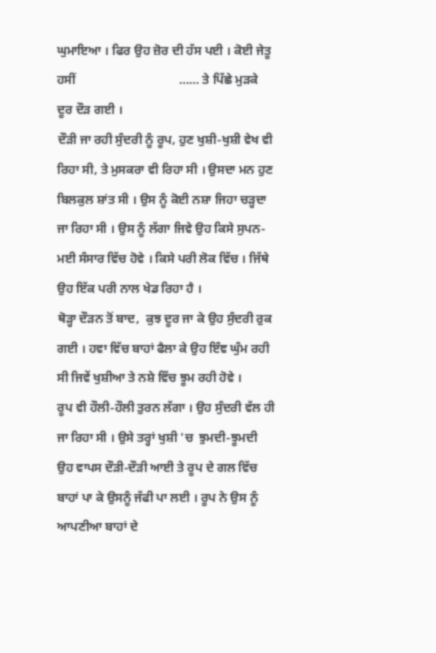ਘੁਮਾਇਆ । ਫਿਰ ਉਹ ਜ਼ੋਰ ਦੀ ਹੱਸ ਪਈ । ਕੋਈ ਜੇਤੂ ਹਸੀਂ                                 …… ਤੇ ਪਿੱਛੇ ਮੁੜਕੇ ਦੂਰ ਦੌੜ ਗਈ ।
ਦੌੜੀ ਜਾ ਰਹੀ ਸੁੰਦਰੀ ਨੂੰ ਰੂਪ, ਹੁਣ ਖੁਸ਼ੀ-ਖੁਸ਼ੀ ਵੇਖ ਵੀ ਰਿਹਾ ਸੀ, ਤੇ ਮੁਸਕਰਾ ਵੀ ਰਿਹਾ ਸੀ । ਉਸਦਾ ਮਨ ਹੁਣ ਬਿਲਕੁਲ ਸ਼ਾਂਤ ਸੀ । ਉਸ ਨੂੰ ਕੋਈ ਨਸ਼ਾ ਜਿਹਾ ਚੜ੍ਹਦਾ ਜਾ ਰਿਹਾ ਸੀ । ਉਸ ਨੂੰ ਲੱਗਾ ਜਿਵੇ ਉਹ ਕਿਸੇ ਸੁਪਨ-ਮਈ ਸੰਸਾਰ ਵਿੱਚ ਹੋਵੇ । ਕਿਸੇ ਪਰੀ ਲੋਕ ਵਿੱਚ । ਜਿੱਥੇ ਉਹ ਇੱਕ ਪਰੀ ਨਾਲ ਖੇਡ ਰਿਹਾ ਹੈ ।
ਥੋੜ੍ਹਾ ਦੌੜਨ ਤੋਂ ਬਾਦ,  ਕੁਝ ਦੂਰ ਜਾ ਕੇ ਉਹ ਸੁੰਦਰੀ ਰੁਕ ਗਈ । ਹਵਾ ਵਿੱਚ ਬਾਹਾਂ ਫੈਲਾ ਕੇ ਉਹ ਇੰਞ ਘੁੰਮ ਰਹੀ ਸੀ ਜਿਵੇਂ ਖੁਸ਼ੀਆ ਤੇ ਨਸ਼ੇ ਵਿੱਚ ਝੂਮ ਰਹੀ ਹੋਵੇ ।
ਰੂਪ ਵੀ ਹੌਲੀ-ਹੌਲੀ ਤੁਰਨ ਲੱਗਾ । ਉਹ ਸੁੰਦਰੀ ਵੱਲ ਹੀ ਜਾ ਰਿਹਾ ਸੀ । ਉਸੇ ਤਰ੍ਹਾਂ ਖੁਸ਼ੀ 'ਚ  ਝੁਮਦੀ-ਝੂਮਦੀ ਉਹ ਵਾਪਸ ਦੌੜੀ-ਦੌੜੀ ਆਈ ਤੇ ਰੂਪ ਦੇ ਗਲ ਵਿੱਚ ਬਾਹਾਂ ਪਾ ਕੇ ਉਸਨੂੰ ਜੱਫੀ ਪਾ ਲਈ । ਰੂਪ ਨੇ ਉਸ ਨੂੰ ਆਪਣੀਆ ਬਾਹਾਂ ਦੇ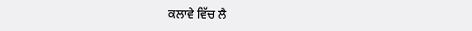ਕਲਾਵੇ ਵਿੱਚ ਲੈ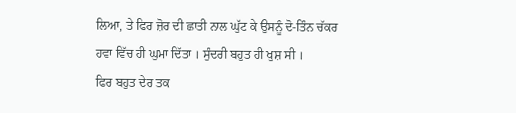ਲਿਆ, ਤੇ ਫਿਰ ਜ਼ੋਰ ਦੀ ਛਾਤੀ ਨਾਲ ਘੁੱਟ ਕੇ ਉਸਨੂੰ ਦੋ-ਤਿੰਨ ਚੱਕਰ ਹਵਾ ਵਿੱਚ ਹੀ ਘੁਮਾ ਦਿੱਤਾ । ਸੁੰਦਰੀ ਬਹੁਤ ਹੀ ਖੁਸ਼ ਸੀ ।
ਫਿਰ ਬਹੁਤ ਦੇਰ ਤਕ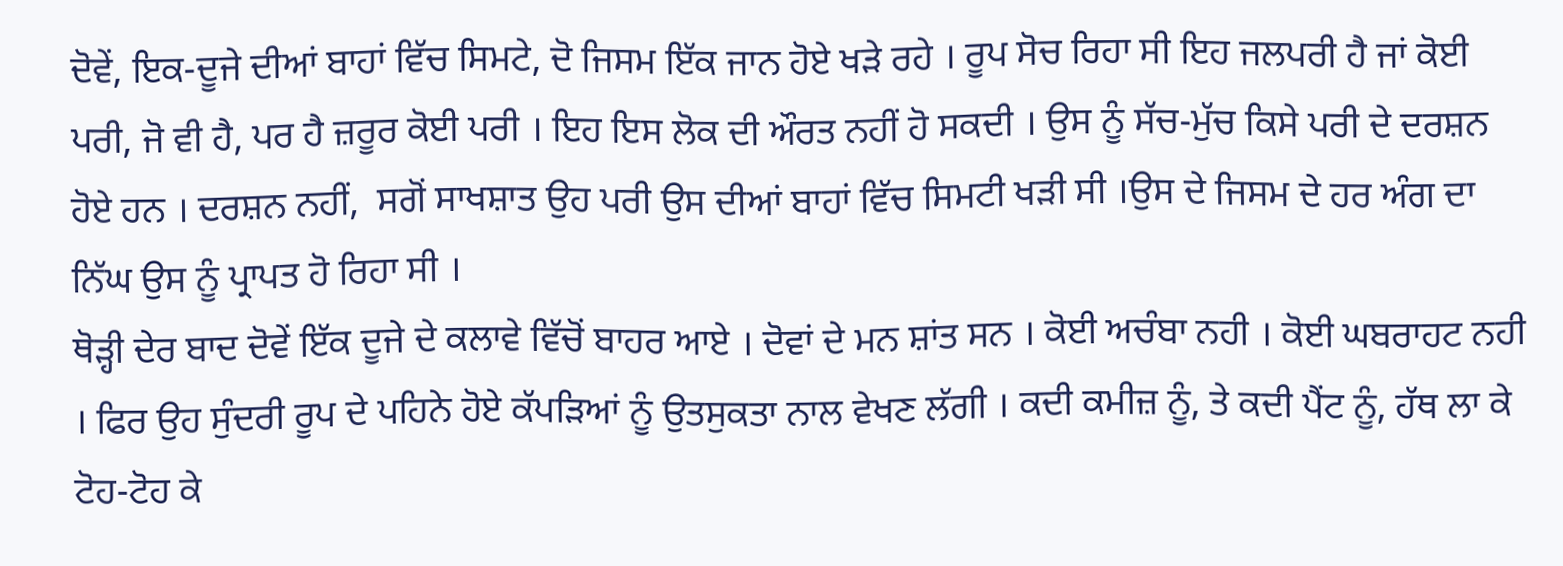ਦੋਵੇਂ, ਇਕ-ਦੂਜੇ ਦੀਆਂ ਬਾਹਾਂ ਵਿੱਚ ਸਿਮਟੇ, ਦੋ ਜਿਸਮ ਇੱਕ ਜਾਨ ਹੋਏ ਖੜੇ ਰਹੇ । ਰੂਪ ਸੋਚ ਰਿਹਾ ਸੀ ਇਹ ਜਲਪਰੀ ਹੈ ਜਾਂ ਕੋਈ ਪਰੀ, ਜੋ ਵੀ ਹੈ, ਪਰ ਹੈ ਜ਼ਰੂਰ ਕੋਈ ਪਰੀ । ਇਹ ਇਸ ਲੋਕ ਦੀ ਔਰਤ ਨਹੀਂ ਹੋ ਸਕਦੀ । ਉਸ ਨੂੰ ਸੱਚ-ਮੁੱਚ ਕਿਸੇ ਪਰੀ ਦੇ ਦਰਸ਼ਨ ਹੋਏ ਹਨ । ਦਰਸ਼ਨ ਨਹੀਂ,  ਸਗੋਂ ਸਾਖਸ਼ਾਤ ਉਹ ਪਰੀ ਉਸ ਦੀਆਂ ਬਾਹਾਂ ਵਿੱਚ ਸਿਮਟੀ ਖੜੀ ਸੀ ।ਉਸ ਦੇ ਜਿਸਮ ਦੇ ਹਰ ਅੰਗ ਦਾ ਨਿੱਘ ਉਸ ਨੂੰ ਪ੍ਰਾਪਤ ਹੋ ਰਿਹਾ ਸੀ ।
ਥੋੜ੍ਹੀ ਦੇਰ ਬਾਦ ਦੋਵੇਂ ਇੱਕ ਦੂਜੇ ਦੇ ਕਲਾਵੇ ਵਿੱਚੋਂ ਬਾਹਰ ਆਏ । ਦੋਵਾਂ ਦੇ ਮਨ ਸ਼ਾਂਤ ਸਨ । ਕੋਈ ਅਚੰਬਾ ਨਹੀ । ਕੋਈ ਘਬਰਾਹਟ ਨਹੀ । ਫਿਰ ਉਹ ਸੁੰਦਰੀ ਰੂਪ ਦੇ ਪਹਿਨੇ ਹੋਏ ਕੱਪੜਿਆਂ ਨੂੰ ਉਤਸੁਕਤਾ ਨਾਲ ਵੇਖਣ ਲੱਗੀ । ਕਦੀ ਕਮੀਜ਼ ਨੂੰ, ਤੇ ਕਦੀ ਪੈਂਟ ਨੂੰ, ਹੱਥ ਲਾ ਕੇ ਟੋਹ-ਟੋਹ ਕੇ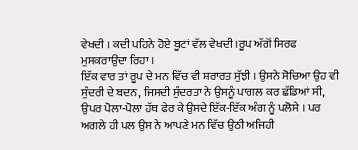ਵੇਖਦੀ । ਕਦੀ ਪਹਿਨੇ ਹੋਏ ਬੂਟਾਂ ਵੱਲ ਵੇਖਦੀ ।ਰੂਪ ਅੱਗੋਂ ਸਿਰਫ ਮੁਸਕਰਾਉਂਦਾ ਰਿਹਾ ।
ਇੱਕ ਵਾਰ ਤਾਂ ਰੂਪ ਦੇ ਮਨ ਵਿੱਚ ਵੀ ਸ਼ਰਾਰਤ ਸੁੱਝੀ । ਉਸਨੇ ਸੋਚਿਆ ਉਹ ਵੀ ਸੁੰਦਰੀ ਦੇ ਬਦਨ, ਜਿਸਦੀ ਸੁੰਦਰਤਾ ਨੇ ਉਸਨੂੰ ਪਾਗਲ ਕਰ ਛੱਡਿਆਂ ਸੀ, ਉਪਰ ਪੋਲਾ-ਪੋਲਾ ਹੱਥ ਫੇਰ ਕੇ ਉਸਦੇ ਇੱਕ-ਇੱਕ ਅੰਗ ਨੂੰ ਪਲੋਸੇ । ਪਰ ਅਗਲੇ ਹੀ ਪਲ ਉਸ ਨੇ ਆਪਣੇ ਮਨ ਵਿੱਚ ਉਠੀ ਅਜਿਹੀ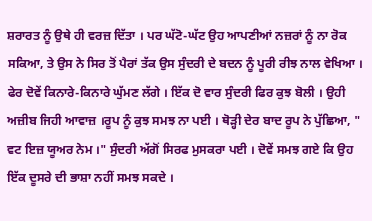ਸ਼ਰਾਰਤ ਨੂੰ ਉਥੇ ਹੀ ਵਰਜ਼ ਦਿੱਤਾ । ਪਰ ਘੱਟੋ-ਘੱਟ ਉਹ ਆਪਣੀਆਂ ਨਜ਼ਰਾਂ ਨੂੰ ਨਾ ਰੋਕ ਸਕਿਆ, ਤੇ ਉਸ ਨੇ ਸਿਰ ਤੋਂ ਪੈਰਾਂ ਤੱਕ ਉਸ ਸੁੰਦਰੀ ਦੇ ਬਦਨ ਨੂੰ ਪੂਰੀ ਰੀਝ ਨਾਲ ਵੇਖਿਆ ।
ਫੇਰ ਦੋਵੇਂ ਕਿਨਾਰੇ-ਕਿਨਾਰੇ ਘੁੱਮਣ ਲੱਗੇ । ਇੱਕ ਦੋ ਵਾਰ ਸੁੰਦਰੀ ਫਿਰ ਕੁਝ ਬੋਲੀ । ਉਹੀ ਅਜ਼ੀਬ ਜਿਹੀ ਆਵਾਜ਼ ।ਰੂਪ ਨੂੰ ਕੁਝ ਸਮਝ ਨਾ ਪਈ । ਥੋੜ੍ਹੀ ਦੇਰ ਬਾਦ ਰੂਪ ਨੇ ਪੁੱਛਿਆ, " ਵਟ ਇਜ਼ ਯੂਅਰ ਨੇਮ ।" ਸੁੰਦਰੀ ਅੱਗੋਂ ਸਿਰਫ ਮੁਸਕਰਾ ਪਈ । ਦੋਵੇਂ ਸਮਝ ਗਏ ਕਿ ਉਹ ਇੱਕ ਦੂਸਰੇ ਦੀ ਭਾਸ਼ਾ ਨਹੀਂ ਸਮਝ ਸਕਦੇ ।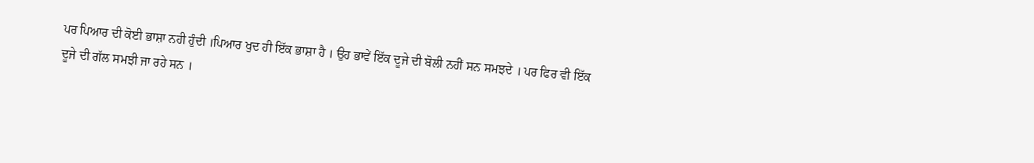ਪਰ ਪਿਆਰ ਦੀ ਕੋਈ ਭਾਸ਼ਾ ਨਹੀ ਹੁੰਦੀ ।ਪਿਆਰ ਖੁਦ ਹੀ ਇੱਕ ਭਾਸ਼ਾ ਹੈ । ਉਹ ਭਾਵੇਂ ਇੱਕ ਦੂਜੇ ਦੀ ਬੋਲੀ ਨਹੀਂ ਸਨ ਸਮਝਦੇ । ਪਰ ਫਿਰ ਵੀ ਇੱਕ ਦੂਜੇ ਦੀ ਗੱਲ ਸਮਝੀ ਜਾ ਰਹੇ ਸਨ ।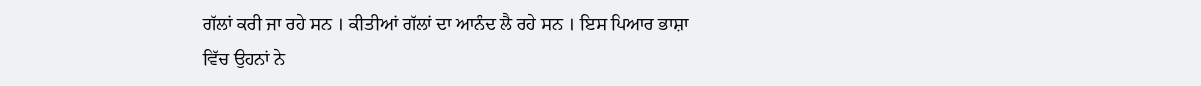ਗੱਲਾਂ ਕਰੀ ਜਾ ਰਹੇ ਸਨ । ਕੀਤੀਆਂ ਗੱਲਾਂ ਦਾ ਆਨੰਦ ਲੈ ਰਹੇ ਸਨ । ਇਸ ਪਿਆਰ ਭਾਸ਼ਾ ਵਿੱਚ ਉਹਨਾਂ ਨੇ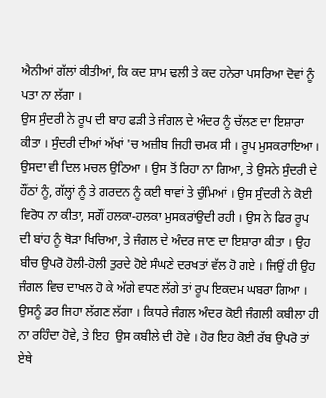ਐਨੀਆਂ ਗੱਲਾਂ ਕੀਤੀਆਂ, ਕਿ ਕਦ ਸ਼ਾਮ ਢਲੀ ਤੇ ਕਦ ਹਨੇਰਾ ਪਸਰਿਆ ਦੋਵਾਂ ਨੂੰ ਪਤਾ ਨਾ ਲੱਗਾ ।
ਉਸ ਸੁੰਦਰੀ ਨੇ ਰੂਪ ਦੀ ਬਾਹ ਫੜੀ ਤੇ ਜੰਗਲ ਦੇ ਅੰਦਰ ਨੂੰ ਚੱਲਣ ਦਾ ਇਸ਼ਾਰਾ ਕੀਤਾ । ਸੁੰਦਰੀ ਦੀਆਂ ਅੱਖਾਂ 'ਚ ਅਜ਼ੀਬ ਜਿਹੀ ਚਮਕ ਸੀ । ਰੂਪ ਮੁਸਕਰਾਇਆ । ਉਸਦਾ ਵੀ ਦਿਲ ਮਚਲ ਉਠਿਆ । ਉਸ ਤੋਂ ਰਿਹਾ ਨਾ ਗਿਆ, ਤੇ ਉਸਨੇ ਸੁੰਦਰੀ ਦੇ  ਹੌਂਠਾਂ ਨੂੰ, ਗੱਲ੍ਹਾਂ ਨੂੰ ਤੇ ਗਰਦਨ ਨੂੰ ਕਈ ਥਾਵਾਂ ਤੇ ਚੁੰਮਿਆਂ । ਉਸ ਸੁੰਦਰੀ ਨੇ ਕੋਈ ਵਿਰੋਧ ਨਾ ਕੀਤਾ, ਸਗੌਂ ਹਲਕਾ-ਹਲਕਾ ਮੁਸਕਰਾਂਉਦੀ ਰਹੀ । ਉਸ ਨੇ ਫਿਰ ਰੂਪ ਦੀ ਬਾਂਹ ਨੂੰ ਥੋੜਾ ਖਿਚਿਆ, ਤੇ ਜੰਗਲ ਦੇ ਅੰਦਰ ਜਾਣ ਦਾ ਇਸ਼ਾਰਾ ਕੀਤਾ । ਉਹ ਬੀਚ ਉਪਰੋ ਹੋਲੀ-ਹੋਲੀ ਤੁਰਦੇ ਹੋਏ ਸੰਘਣੇ ਦਰਖਤਾਂ ਵੱਲ ਹੋ ਗਏ । ਜਿਉਂ ਹੀ ਉਹ ਜੰਗਲ ਵਿਚ ਦਾਖਲ ਹੋ ਕੇ ਅੱਗੇ ਵਧਣ ਲੱਗੇ ਤਾਂ ਰੂਪ ਇਕਦਮ ਘਬਰਾ ਗਿਆ । ਉਸਨੂੰ ਡਰ ਜਿਹਾ ਲੱਗਣ ਲੱਗਾ । ਕਿਧਰੇ ਜੰਗਲ ਅੰਦਰ ਕੋਈ ਜੰਗਲੀ ਕਬੀਲਾ ਹੀ ਨਾ ਰਹਿੰਦਾ ਹੋਵੇ, ਤੇ ਇਹ  ਉਸ ਕਬੀਲੇ ਦੀ ਹੋਵੇ । ਹੋਰ ਇਹ ਕੋਈ ਰੱਬ ਉਪਰੋ ਤਾਂ ਏਥੇ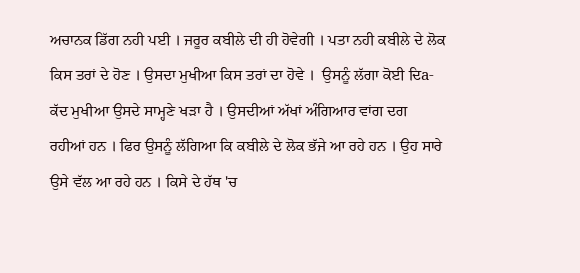ਅਚਾਨਕ ਡਿੱਗ ਨਹੀ ਪਈ । ਜਰੂਰ ਕਬੀਲੇ ਦੀ ਹੀ ਹੋਵੇਗੀ । ਪਤਾ ਨਹੀ ਕਬੀਲੇ ਦੇ ਲੋਕ ਕਿਸ ਤਰਾਂ ਦੇ ਹੋਣ । ਉਸਦਾ ਮੁਖੀਆ ਕਿਸ ਤਰਾਂ ਦਾ ਹੋਵੇ ।  ਉਸਨੂੰ ਲੱਗਾ ਕੋਈ ਦਿa-ਕੱਦ ਮੁਖੀਆ ਉਸਦੇ ਸਾਮ੍ਹਣੇ ਖੜਾ ਹੈ । ਉਸਦੀਆਂ ਅੱਖਾਂ ਅੰਗਿਆਰ ਵਾਂਗ ਦਗ ਰਹੀਆਂ ਹਨ । ਫਿਰ ਉਸਨੂੰ ਲੱਗਿਆ ਕਿ ਕਬੀਲੇ ਦੇ ਲੋਕ ਭੱਜੇ ਆ ਰਹੇ ਹਨ । ਉਹ ਸਾਰੇ ਉਸੇ ਵੱਲ ਆ ਰਹੇ ਹਨ । ਕਿਸੇ ਦੇ ਹੱਥ 'ਚ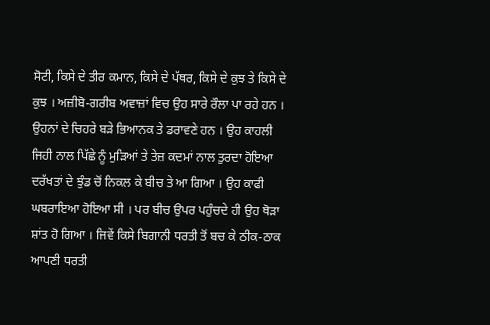ਸੋਟੀ, ਕਿਸੇ ਦੇ ਤੀਰ ਕਮਾਨ, ਕਿਸੇ ਦੇ ਪੱਥਰ, ਕਿਸੇ ਦੇ ਕੁਝ ਤੇ ਕਿਸੇ ਦੇ ਕੁਝ । ਅਜ਼ੀਬੋ-ਗਰੀਬ ਅਵਾਜ਼ਾਂ ਵਿਚ ਉਹ ਸਾਰੇ ਰੌਲਾ ਪਾ ਰਹੇ ਹਨ । ਉਹਨਾਂ ਦੇ ਚਿਹਰੇ ਬੜੇ ਭਿਆਨਕ ਤੇ ਡਰਾਵਣੇ ਹਨ । ਉਹ ਕਾਹਲੀ ਜਿਹੀ ਨਾਲ ਪਿੱਛੇ ਨੂੰ ਮੁੜਿਆਂ ਤੇ ਤੇਜ਼ ਕਦਮਾਂ ਨਾਲ ਤੁਰਦਾ ਹੋਇਆ ਦਰੱਖਤਾਂ ਦੇ ਝੁੰਡ ਚੋਂ ਨਿਕਲ ਕੇ ਬੀਚ ਤੇ ਆ ਗਿਆ । ਉਹ ਕਾਫੀ ਘਬਰਾਇਆ ਹੋਇਆ ਸੀ । ਪਰ ਬੀਚ ਉਪਰ ਪਹੁੰਚਦੇ ਹੀ ਉਹ ਥੋੜਾ ਸ਼ਾਂਤ ਹੋ ਗਿਆ । ਜਿਵੇਂ ਕਿਸੇ ਬਿਗਾਨੀ ਧਰਤੀ ਤੋਂ ਬਚ ਕੇ ਠੀਕ-ਠਾਕ ਆਪਣੀ ਧਰਤੀ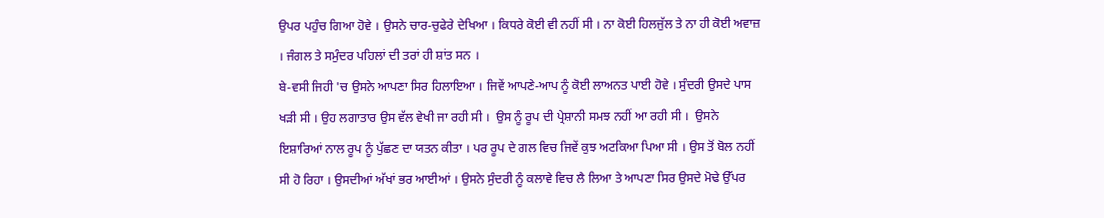ਉਪਰ ਪਹੁੰਚ ਗਿਆ ਹੋਵੇ । ਉਸਨੇ ਚਾਰ-ਚੁਫੇਰੇ ਦੇਖਿਆ । ਕਿਧਰੇ ਕੋਈ ਵੀ ਨਹੀਂ ਸੀ । ਨਾ ਕੋਈ ਹਿਲਜੁੱਲ ਤੇ ਨਾ ਹੀ ਕੋਈ ਅਵਾਜ਼ । ਜੰਗਲ ਤੇ ਸਮੁੰਦਰ ਪਹਿਲਾਂ ਦੀ ਤਰਾਂ ਹੀ ਸ਼ਾਂਤ ਸਨ ।
ਬੇ-ਵਸੀ ਜਿਹੀ 'ਚ ਉਸਨੇ ਆਪਣਾ ਸਿਰ ਹਿਲਾਇਆ । ਜਿਵੇਂ ਆਪਣੇ-ਆਪ ਨੂੰ ਕੋਈ ਲਾਅਨਤ ਪਾਈ ਹੋਵੇ । ਸੁੰਦਰੀ ਉਸਦੇ ਪਾਸ ਖੜੀ ਸੀ । ਉਹ ਲਗਾਤਾਰ ਉਸ ਵੱਲ ਵੇਖੀ ਜਾ ਰਹੀ ਸੀ ।  ਉਸ ਨੂੰ ਰੂਪ ਦੀ ਪ੍ਰੇਸ਼ਾਨੀ ਸਮਝ ਨਹੀਂ ਆ ਰਹੀ ਸੀ ।  ਉਸਨੇ ਇਸ਼ਾਰਿਆਂ ਨਾਲ ਰੂਪ ਨੂੰ ਪੁੱਛਣ ਦਾ ਯਤਨ ਕੀਤਾ । ਪਰ ਰੂਪ ਦੇ ਗਲ ਵਿਚ ਜਿਵੇਂ ਕੁਝ ਅਟਕਿਆ ਪਿਆ ਸੀ । ਉਸ ਤੋਂ ਬੋਲ ਨਹੀਂ ਸੀ ਹੋ ਰਿਹਾ । ਉਸਦੀਆਂ ਅੱਖਾਂ ਭਰ ਆਈਆਂ । ਉਸਨੇ ਸੁੰਦਰੀ ਨੂੰ ਕਲਾਵੇ ਵਿਚ ਲੈ ਲਿਆ ਤੇ ਆਪਣਾ ਸਿਰ ਉਸਦੇ ਮੋਢੇ ਉੱਪਰ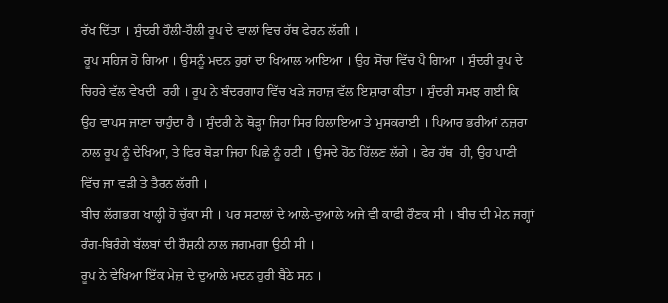ਰੱਖ ਦਿੱਤਾ । ਸੁੰਦਰੀ ਹੌਲੀ-ਹੌਲੀ ਰੂਪ ਦੇ ਵਾਲਾਂ ਵਿਚ ਹੱਥ ਫੇਰਨ ਲੱਗੀ ।
 ਰੂਪ ਸਹਿਜ ਹੋ ਗਿਆ । ਉਸਨੂੰ ਮਦਨ ਹੁਰਾਂ ਦਾ ਖਿਆਲ ਆਇਆ । ਉਹ ਸੋਂਚਾ ਵਿੱਚ ਪੈ ਗਿਆ । ਸੁੰਦਰੀ ਰੂਪ ਦੇ ਚਿਹਰੇ ਵੱਲ ਵੇਖਦੀ  ਰਹੀ । ਰੂਪ ਨੇ ਬੰਦਰਗਾਹ ਵਿੱਚ ਖੜੇ ਜਹਾਜ਼ ਵੱਲ ਇਸ਼ਾਰਾ ਕੀਤਾ । ਸੁੰਦਰੀ ਸਮਝ ਗਈ ਕਿ ਉਹ ਵਾਪਸ ਜਾਣਾ ਚਾਹੁੰਦਾ ਹੈ । ਸੁੰਦਰੀ ਨੇ ਥੋੜ੍ਹਾ ਜਿਹਾ ਸਿਰ ਹਿਲਾਇਆ ਤੇ ਮੁਸਕਰਾਈ । ਪਿਆਰ ਭਰੀਆਂ ਨਜ਼ਰਾ ਨਾਲ ਰੂਪ ਨੂੰ ਦੇਖਿਆ, ਤੇ ਫਿਰ ਥੋੜਾ ਜਿਹਾ ਪਿਛੇ ਨੂੰ ਹਟੀ । ਉਸਦੇ ਹੋਂਠ ਹਿੱਲਣ ਲੱਗੇ । ਫੇਰ ਹੱਥ  ਹੀ, ਉਹ ਪਾਣੀ ਵਿੱਚ ਜਾ ਵੜੀ ਤੇ ਤੈਰਨ ਲੱਗੀ ।
ਬੀਚ ਲੱਗਭਗ ਖਾਲ੍ਹੀ ਹੋ ਚੁੱਕਾ ਸੀ । ਪਰ ਸਟਾਲਾਂ ਦੇ ਆਲੇ-ਦੁਆਲੇ ਅਜੇ ਵੀ ਕਾਫੀ ਰੌਣਕ ਸੀ । ਬੀਚ ਦੀ ਮੇਨ ਜਗ੍ਹਾਂ ਰੰਗ-ਬਿਰੰਗੇ ਬੱਲਬਾਂ ਦੀ ਰੌਸ਼ਨੀ ਨਾਲ ਜਗਮਗਾ ਉਠੀ ਸੀ ।
ਰੂਪ ਨੇ ਵੇਖਿਆ ਇੱਕ ਮੇਜ਼ ਦੇ ਦੁਆਲੇ ਮਦਨ ਹੁਰੀ ਬੈਠੇ ਸਨ ।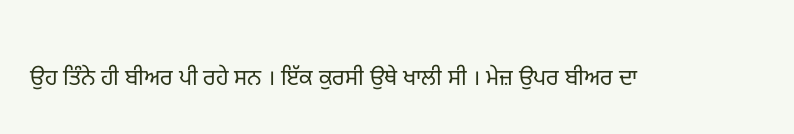ਉਹ ਤਿੰਨੇ ਹੀ ਬੀਅਰ ਪੀ ਰਹੇ ਸਨ । ਇੱਕ ਕੁਰਸੀ ਉਥੇ ਖਾਲੀ ਸੀ । ਮੇਜ਼ ਉਪਰ ਬੀਅਰ ਦਾ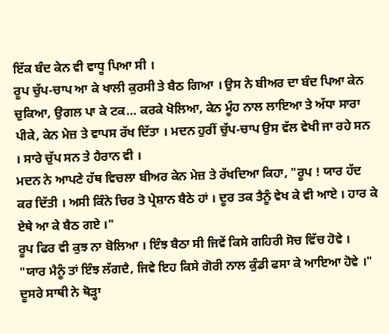ਇੱਕ ਬੰਦ ਕੇਨ ਵੀ ਵਾਧੂ ਪਿਆ ਸੀ ।
ਰੂਪ ਚੁੱਪ-ਚਾਪ ਆ ਕੇ ਖਾਲੀ ਕੁਰਸੀ ਤੇ ਬੈਠ ਗਿਆ । ਉਸ ਨੇ ਬੀਅਰ ਦਾ ਬੰਦ ਪਿਆ ਕੇਨ ਚੁਕਿਆ, ਉਗਲ ਪਾ ਕੇ ਟਕ… ਕਰਕੇ ਖੋਲਿਆ, ਕੇਨ ਮੂੰਹ ਨਾਲ ਲਾਇਆ ਤੇ ਅੱਧਾ ਸਾਰਾ ਪੀਕੇ, ਕੇਨ ਮੇਜ਼ ਤੇ ਵਾਪਸ ਰੱਖ ਦਿੱਤਾ । ਮਦਨ ਹੁਰੀਂ ਚੁੱਪ-ਚਾਪ ਉਸ ਵੱਲ ਵੇਖੀ ਜਾ ਰਹੇ ਸਨ । ਸਾਰੇ ਚੁੱਪ ਸਨ ਤੇ ਹੈਰਾਨ ਵੀ ।
ਮਦਨ ਨੇ ਆਪਣੇ ਹੱਥ ਵਿਚਲਾ ਬੀਅਰ ਕੇਨ ਮੇਜ਼ ਤੇ ਰੱਖਦਿਆ ਕਿਹਾ, "ਰੂਪ ! ਯਾਰ ਹੱਦ ਕਰ ਦਿੱਤੀ । ਅਸੀ ਕਿੰਨੇ ਚਿਰ ਤੋ ਪ੍ਰੇਸ਼ਾਨ ਬੈਠੇ ਹਾਂ । ਦੂਰ ਤਕ ਤੈਨੂੰ ਵੇਖ ਕੇ ਵੀ ਆਏ । ਹਾਰ ਕੇ ਏਥੇ ਆ ਕੇ ਬੈਠ ਗਏ ।"
ਰੂਪ ਫਿਰ ਵੀ ਕੁਝ ਨਾ ਬੋਲਿਆ । ਇੰਝ ਬੈਠਾ ਸੀ ਜਿਵੇਂ ਕਿਸੇ ਗਹਿਰੀ ਸੋਚ ਵਿੱਚ ਹੋਵੇ ।
"ਯਾਰ ਮੈਨੂੰ ਤਾਂ ਇੰਝ ਲੱਗਦੈ, ਜਿਵੇ ਇਹ ਕਿਸੇ ਗੋਰੀ ਨਾਲ ਕੁੰਡੀ ਫਸਾ ਕੇ ਆਇਆ ਹੋਵੇ ।" ਦੂਸਰੇ ਸਾਥੀ ਨੇ ਥੋੜ੍ਹਾ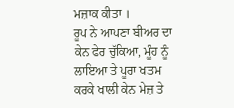ਮਜ਼ਾਕ ਕੀਤਾ ।
ਰੂਪ ਨੇ ਆਪਣਾ ਬੀਅਰ ਦਾ ਕੇਨ ਫੇਰ ਚੁੱਕਿਆ, ਮੂੰਹ ਨੂੰ ਲਾਇਆ ਤੇ ਪੂਰਾ ਖਤਮ ਕਰਕੇ ਖਾਲੀ ਕੇਨ ਮੇਜ਼ ਤੇ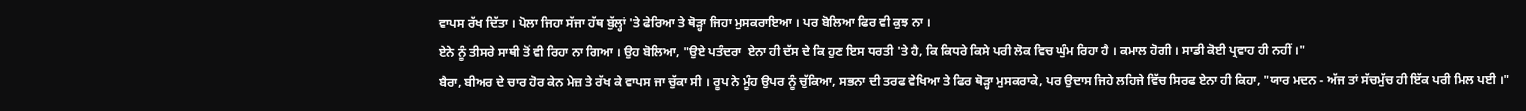ਵਾਪਸ ਰੱਖ ਦਿੱਤਾ । ਪੋਲਾ ਜਿਹਾ ਸੱਜਾ ਹੱਥ ਬੁੱਲ੍ਹਾਂ 'ਤੇ ਫੇਰਿਆ ਤੇ ਥੋੜ੍ਹਾ ਜਿਹਾ ਮੁਸਕਰਾਇਆ । ਪਰ ਬੋਲਿਆ ਫਿਰ ਵੀ ਕੁਝ ਨਾ ।
ਏਨੇ ਨੂੰ ਤੀਸਰੇ ਸਾਥੀ ਤੋਂ ਵੀ ਰਿਹਾ ਨਾ ਗਿਆ । ਉਹ ਬੋਲਿਆ, "ਉਏ ਪਤੰਦਰਾ  ਏਨਾ ਹੀ ਦੱਸ ਦੇ ਕਿ ਹੁਣ ਇਸ ਧਰਤੀ 'ਤੇ ਹੈ, ਕਿ ਕਿਧਰੇ ਕਿਸੇ ਪਰੀ ਲੋਕ ਵਿਚ ਘੁੰਮ ਰਿਹਾ ਹੈ । ਕਮਾਲ ਹੋਗੀ । ਸਾਡੀ ਕੋਈ ਪ੍ਰਵਾਹ ਹੀ ਨਹੀਂ ।"
ਬੈਰਾ, ਬੀਅਰ ਦੇ ਚਾਰ ਹੋਰ ਕੇਨ ਮੇਜ਼ ਤੇ ਰੱਖ ਕੇ ਵਾਪਸ ਜਾ ਚੁੱਕਾ ਸੀ । ਰੂਪ ਨੇ ਮੂੰਹ ਉਪਰ ਨੂੰ ਚੁੱਕਿਆ, ਸਭਨਾ ਦੀ ਤਰਫ ਵੇਖਿਆ ਤੇ ਫਿਰ ਥੋੜ੍ਹਾ ਮੁਸਕਰਾਕੇ, ਪਰ ਉਦਾਸ ਜਿਹੇ ਲਹਿਜੇ ਵਿੱਚ ਸਿਰਫ ਏਨਾ ਹੀ ਕਿਹਾ, "ਯਾਰ ਮਦਨ - ਅੱਜ ਤਾਂ ਸੱਚਮੁੱਚ ਹੀ ਇੱਕ ਪਰੀ ਮਿਲ ਪਈ ।"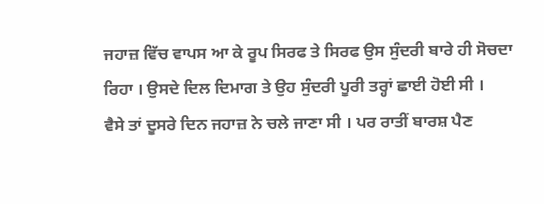ਜਹਾਜ਼ ਵਿੱਚ ਵਾਪਸ ਆ ਕੇ ਰੂਪ ਸਿਰਫ ਤੇ ਸਿਰਫ ਉਸ ਸੁੰਦਰੀ ਬਾਰੇ ਹੀ ਸੋਚਦਾ ਰਿਹਾ । ਉਸਦੇ ਦਿਲ ਦਿਮਾਗ ਤੇ ਉਹ ਸੁੰਦਰੀ ਪੂਰੀ ਤਰ੍ਹਾਂ ਛਾਈ ਹੋਈ ਸੀ ।
ਵੈਸੇ ਤਾਂ ਦੂਸਰੇ ਦਿਨ ਜਹਾਜ਼ ਨੇ ਚਲੇ ਜਾਣਾ ਸੀ । ਪਰ ਰਾਤੀਂ ਬਾਰਸ਼ ਪੈਣ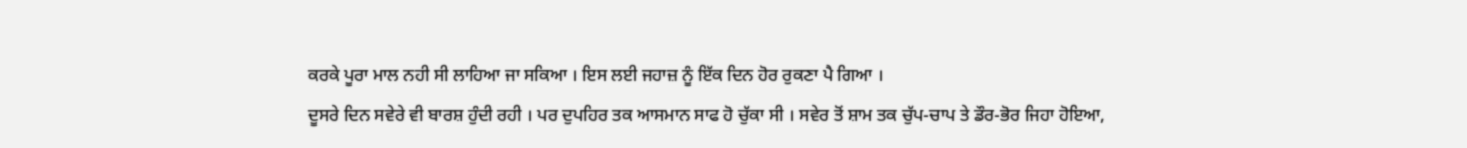ਕਰਕੇ ਪੂਰਾ ਮਾਲ ਨਹੀ ਸੀ ਲਾਹਿਆ ਜਾ ਸਕਿਆ । ਇਸ ਲਈ ਜਹਾਜ਼ ਨੂੰ ਇੱਕ ਦਿਨ ਹੋਰ ਰੁਕਣਾ ਪੈ ਗਿਆ ।
ਦੂਸਰੇ ਦਿਨ ਸਵੇਰੇ ਵੀ ਬਾਰਸ਼ ਹੁੰਦੀ ਰਹੀ । ਪਰ ਦੁਪਹਿਰ ਤਕ ਆਸਮਾਨ ਸਾਫ ਹੋ ਚੁੱਕਾ ਸੀ । ਸਵੇਰ ਤੋਂ ਸ਼ਾਮ ਤਕ ਚੁੱਪ-ਚਾਪ ਤੇ ਡੌਰ-ਭੋਰ ਜਿਹਾ ਹੋਇਆ,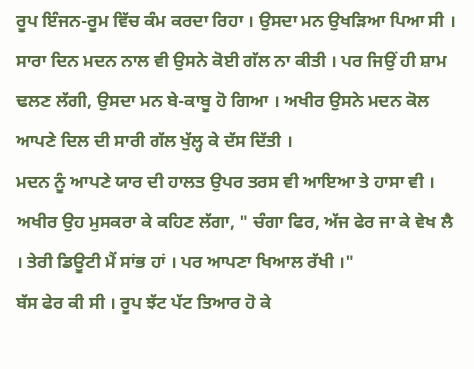ਰੂਪ ਇੰਜਨ-ਰੂਮ ਵਿੱਚ ਕੰਮ ਕਰਦਾ ਰਿਹਾ । ਉਸਦਾ ਮਨ ਉਖੜਿਆ ਪਿਆ ਸੀ । ਸਾਰਾ ਦਿਨ ਮਦਨ ਨਾਲ ਵੀ ਉਸਨੇ ਕੋਈ ਗੱਲ ਨਾ ਕੀਤੀ । ਪਰ ਜਿਉਂ ਹੀ ਸ਼ਾਮ ਢਲਣ ਲੱਗੀ, ਉਸਦਾ ਮਨ ਬੇ-ਕਾਬੂ ਹੋ ਗਿਆ । ਅਖੀਰ ਉਸਨੇ ਮਦਨ ਕੋਲ ਆਪਣੇ ਦਿਲ ਦੀ ਸਾਰੀ ਗੱਲ ਖੁੱਲ੍ਹ ਕੇ ਦੱਸ ਦਿੱਤੀ ।
ਮਦਨ ਨੂੰ ਆਪਣੇ ਯਾਰ ਦੀ ਹਾਲਤ ਉਪਰ ਤਰਸ ਵੀ ਆਇਆ ਤੇ ਹਾਸਾ ਵੀ । ਅਖੀਰ ਉਹ ਮੁਸਕਰਾ ਕੇ ਕਹਿਣ ਲੱਗਾ, " ਚੰਗਾ ਫਿਰ, ਅੱਜ ਫੇਰ ਜਾ ਕੇ ਵੇਖ ਲੈ । ਤੇਰੀ ਡਿਊਟੀ ਮੈਂ ਸਾਂਭ ਹਾਂ । ਪਰ ਆਪਣਾ ਖਿਆਲ ਰੱਖੀ ।"
ਬੱਸ ਫੇਰ ਕੀ ਸੀ । ਰੂਪ ਝੱਟ ਪੱਟ ਤਿਆਰ ਹੋ ਕੇ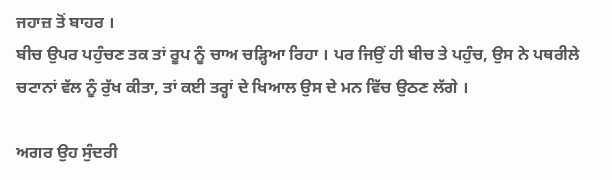ਜਹਾਜ਼ ਤੋਂ ਬਾਹਰ ।
ਬੀਚ ਉਪਰ ਪਹੁੰਚਣ ਤਕ ਤਾਂ ਰੂਪ ਨੂੰ ਚਾਅ ਚੜ੍ਹਿਆ ਰਿਹਾ । ਪਰ ਜਿਉਂ ਹੀ ਬੀਚ ਤੇ ਪਹੁੰਚ, ਉਸ ਨੇ ਪਥਰੀਲੇ ਚਟਾਨਾਂ ਵੱਲ ਨੂੰ ਰੁੱਖ ਕੀਤਾ, ਤਾਂ ਕਈ ਤਰ੍ਹਾਂ ਦੇ ਖਿਆਲ ਉਸ ਦੇ ਮਨ ਵਿੱਚ ਉਠਣ ਲੱਗੇ ।

ਅਗਰ ਉਹ ਸੁੰਦਰੀ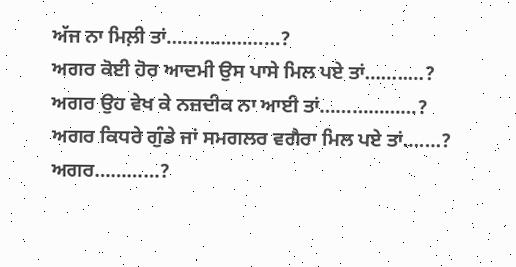ਅੱਜ ਨਾ ਮਿਲ਼ੀ ਤਾਂ…………………?
ਅਗਰ ਕੋਈ ਹੋਰ ਆਦਮੀ ਉਸ ਪਾਸੇ ਮਿਲ ਪਏ ਤਾਂ……..…?
ਅਗਰ ਉਹ ਵੇਖ ਕੇ ਨਜ਼ਦੀਕ ਨਾ ਆਈ ਤਾਂ………………?
ਅਗਰ ਕਿਧਰੇ ਗੁੰਡੇ ਜਾਂ ਸਮਗਲਰ ਵਗੈਰਾ ਮਿਲ ਪਏ ਤਾਂ….…?
ਅਗਰ…………?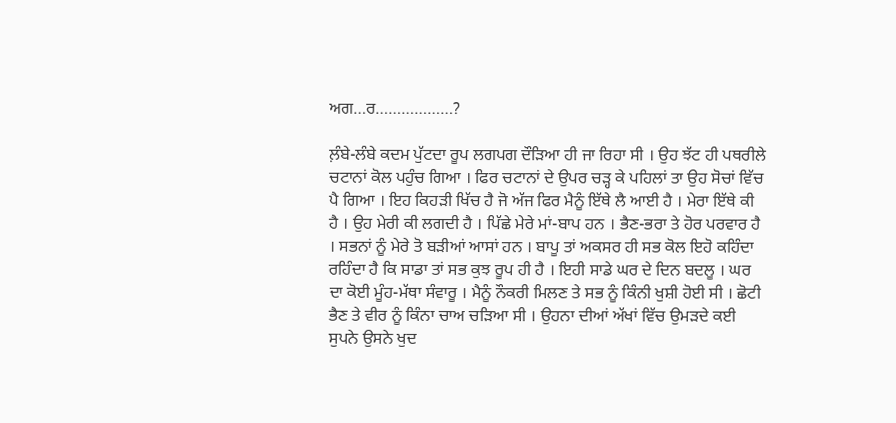ਅਗ…ਰ………………?

ਲ਼ੰਬੇ-ਲੰਬੇ ਕਦਮ ਪੁੱਟਦਾ ਰੂਪ ਲਗਪਗ ਦੌੜਿਆ ਹੀ ਜਾ ਰਿਹਾ ਸੀ । ਉਹ ਝੱਟ ਹੀ ਪਥਰੀਲੇ ਚਟਾਨਾਂ ਕੋਲ ਪਹੁੰਚ ਗਿਆ । ਫਿਰ ਚਟਾਨਾਂ ਦੇ ਉਪਰ ਚੜ੍ਹ ਕੇ ਪਹਿਲਾਂ ਤਾ ਉਹ ਸੋਚਾਂ ਵਿੱਚ ਪੈ ਗਿਆ । ਇਹ ਕਿਹੜੀ ਖਿੱਚ ਹੈ ਜੋ ਅੱਜ ਫਿਰ ਮੈਨੂੰ ਇੱਥੇ ਲੈ ਆਈ ਹੈ । ਮੇਰਾ ਇੱਥੇ ਕੀ ਹੈ । ਉਹ ਮੇਰੀ ਕੀ ਲਗਦੀ ਹੈ । ਪਿੱਛੇ ਮੇਰੇ ਮਾਂ-ਬਾਪ ਹਨ । ਭੈਣ-ਭਰਾ ਤੇ ਹੋਰ ਪਰਵਾਰ ਹੈ । ਸਭਨਾਂ ਨੂੰ ਮੇਰੇ ਤੋ ਬੜੀਆਂ ਆਸਾਂ ਹਨ । ਬਾਪੂ ਤਾਂ ਅਕਸਰ ਹੀ ਸਭ ਕੋਲ ਇਹੋ ਕਹਿੰਦਾ ਰਹਿੰਦਾ ਹੈ ਕਿ ਸਾਡਾ ਤਾਂ ਸਭ ਕੁਝ ਰੂਪ ਹੀ ਹੈ । ਇਹੀ ਸਾਡੇ ਘਰ ਦੇ ਦਿਨ ਬਦਲੂ । ਘਰ ਦਾ ਕੋਈ ਮੂੰਹ-ਮੱਥਾ ਸੰਵਾਰੂ । ਮੈਨੂੰ ਨੌਕਰੀ ਮਿਲਣ ਤੇ ਸਭ ਨੂੰ ਕਿੰਨੀ ਖੁਸ਼ੀ ਹੋਈ ਸੀ । ਛੋਟੀ ਭੈਣ ਤੇ ਵੀਰ ਨੂੰ ਕਿੰਨਾ ਚਾਅ ਚੜਿਆ ਸੀ । ਉਹਨਾ ਦੀਆਂ ਅੱਖਾਂ ਵਿੱਚ ਉਮੜਦੇ ਕਈ ਸੁਪਨੇ ਉਸਨੇ ਖੁਦ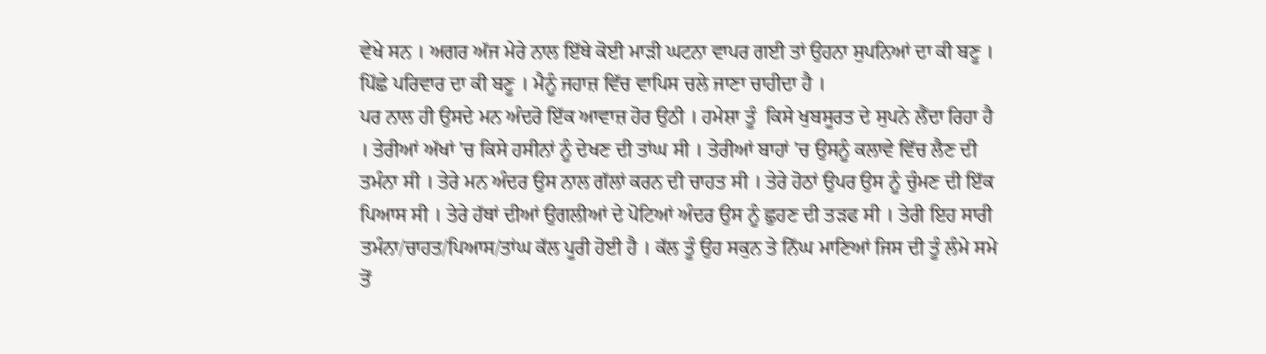ਵੇਖੇ ਸਨ । ਅਗਰ ਅੱਜ ਮੇਰੇ ਨਾਲ ਇੱਥੇ ਕੋਈ ਮਾੜੀ ਘਟਨਾ ਵਾਪਰ ਗਈ ਤਾਂ ਉਹਨਾ ਸੁਪਨਿਆਂ ਦਾ ਕੀ ਬਣੂ । ਪਿੱਛੇ ਪਰਿਵਾਰ ਦਾ ਕੀ ਬਣੂ । ਮੈਨੂੰ ਜਹਾਜ਼ ਵਿੱਚ ਵਾਪਿਸ ਚਲੇ ਜਾਣਾ ਚਾਹੀਦਾ ਹੈ ।
ਪਰ ਨਾਲ ਹੀ ਉਸਦੇ ਮਨ ਅੰਦਰੋ ਇੱਕ ਆਵਾਜ਼ ਹੋਰ ਉਠੀ । ਹਮੇਸ਼ਾ ਤੂੰ  ਕਿਸੇ ਖੁਬਸੂਰਤ ਦੇ ਸੁਪਨੇ ਲੈਂਦਾ ਰਿਹਾ ਹੈ । ਤੇਰੀਆਂ ਅੱਖਾਂ 'ਚ ਕਿਸੇ ਹਸੀਨਾਂ ਨੂੰ ਦੇਖਣ ਦੀ ਤਾਂਘ ਸੀ । ਤੇਰੀਆਂ ਬਾਹਾਂ 'ਚ ਉਸਨੂੰ ਕਲਾਵੇ ਵਿੱਚ ਲੈਣ ਦੀ ਤਮੰਨਾ ਸੀ । ਤੇਰੇ ਮਨ ਅੰਦਰ ਉਸ ਨਾਲ ਗੱਲਾਂ ਕਰਨ ਦੀ ਚਾਹਤ ਸੀ । ਤੇਰੇ ਹੋਠਾਂ ਉਪਰ ਉਸ ਨੂੰ ਚੁੰਮਣ ਦੀ ਇੱਕ ਪਿਆਸ ਸੀ । ਤੇਰੇ ਹੱਥਾਂ ਦੀਆਂ ਉਗਲੀਆਂ ਦੇ ਪੋਟਿਆਂ ਅੰਦਰ ਉਸ ਨੂੰ ਛੁਹਣ ਦੀ ਤੜਫ ਸੀ । ਤੇਰੀ ਇਹ ਸਾਰੀ ਤਮੰਨਾ/ਚਾਹਤ/ਪਿਆਸ/ਤਾਂਘ ਕੱਲ ਪੂਰੀ ਹੋਈ ਹੈ । ਕੱਲ ਤੂੰ ਉਹ ਸਕੁਨ ਤੇ ਨਿੱਘ ਮਾਣਿਆਂ ਜਿਸ ਦੀ ਤੂੰ ਲੰਮੇ ਸਮੇ ਤੋਂ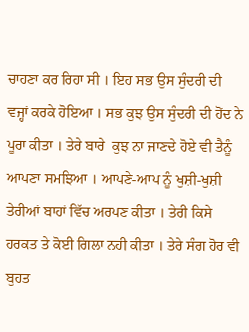ਚਾਹਣਾ ਕਰ ਰਿਹਾ ਸੀ । ਇਹ ਸਭ ਉਸ ਸੁੰਦਰੀ ਦੀ ਵਜ੍ਹਾਂ ਕਰਕੇ ਹੋਇਆ । ਸਭ ਕੁਝ ਉਸ ਸੁੰਦਰੀ ਦੀ ਹੋਂਦ ਨੇ ਪੂਰਾ ਕੀਤਾ । ਤੇਰੇ ਬਾਰੇ  ਕੁਝ ਨਾ ਜਾਣਦੇ ਹੋਏ ਵੀ ਤੈਨੂੰ ਆਪਣਾ ਸਮਝਿਆ । ਆਪਣੇ-ਆਪ ਨੂੰ ਖੁਸ਼ੀ-ਖੁਸ਼ੀ ਤੇਰੀਆਂ ਬਾਹਾਂ ਵਿੱਚ ਅਰਪਣ ਕੀਤਾ । ਤੇਰੀ ਕਿਸੇ ਹਰਕਤ ਤੇ ਕੋਈ ਗਿਲਾ ਨਹੀ ਕੀਤਾ । ਤੇਰੇ ਸੰਗ ਹੋਰ ਵੀ ਬੁਹਤ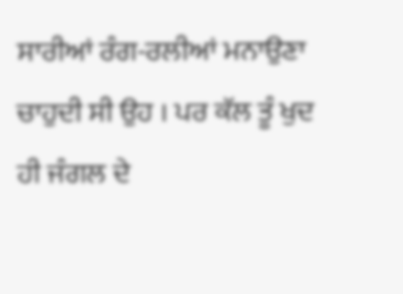ਸਾਰੀਆਂ ਰੰਗ-ਰਲੀਆਂ ਮਨਾਉਣਾ ਚਾਹੁਦੀ ਸੀ ਉਹ । ਪਰ ਕੱਲ ਤੂੰ ਖੁਦ ਹੀ ਜੰਗਲ ਦੇ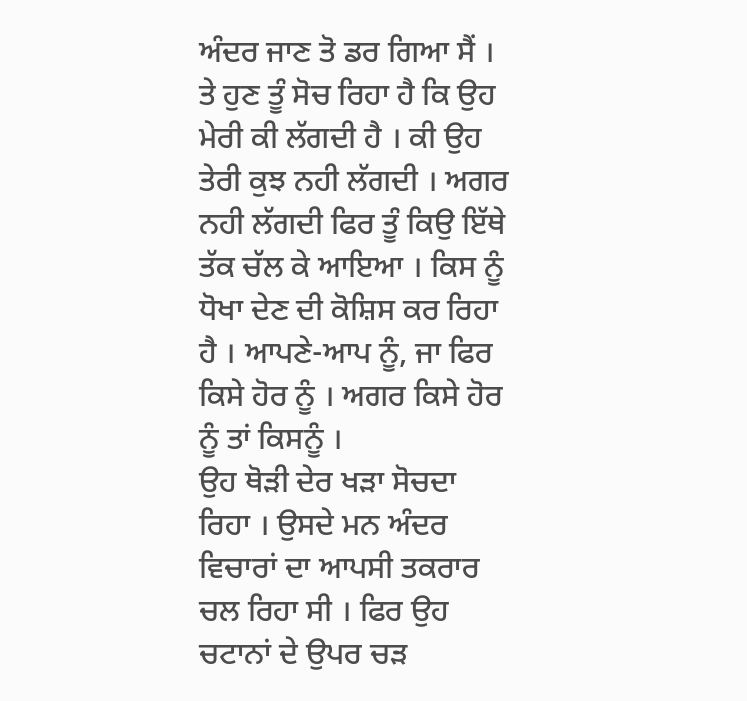ਅੰਦਰ ਜਾਣ ਤੋ ਡਰ ਗਿਆ ਸੈਂ । ਤੇ ਹੁਣ ਤੂੰ ਸੋਚ ਰਿਹਾ ਹੈ ਕਿ ਉਹ ਮੇਰੀ ਕੀ ਲੱਗਦੀ ਹੈ । ਕੀ ਉਹ ਤੇਰੀ ਕੁਝ ਨਹੀ ਲੱਗਦੀ । ਅਗਰ ਨਹੀ ਲੱਗਦੀ ਫਿਰ ਤੂੰ ਕਿਉ ਇੱਥੇ ਤੱਕ ਚੱਲ ਕੇ ਆਇਆ । ਕਿਸ ਨੂੰ ਧੋਖਾ ਦੇਣ ਦੀ ਕੋਸ਼ਿਸ ਕਰ ਰਿਹਾ ਹੈ । ਆਪਣੇ-ਆਪ ਨੂੰ, ਜਾ ਫਿਰ ਕਿਸੇ ਹੋਰ ਨੂੰ । ਅਗਰ ਕਿਸੇ ਹੋਰ ਨੂੰ ਤਾਂ ਕਿਸਨੂੰ ।
ਉਹ ਥੋੜੀ ਦੇਰ ਖੜਾ ਸੋਚਦਾ ਰਿਹਾ । ਉਸਦੇ ਮਨ ਅੰਦਰ ਵਿਚਾਰਾਂ ਦਾ ਆਪਸੀ ਤਕਰਾਰ ਚਲ ਰਿਹਾ ਸੀ । ਫਿਰ ਉਹ ਚਟਾਨਾਂ ਦੇ ਉਪਰ ਚੜ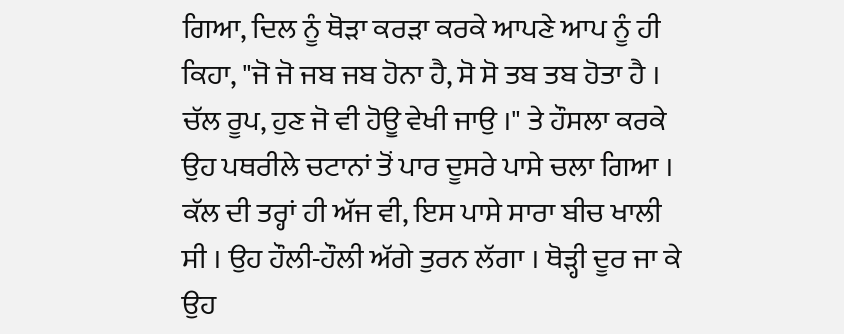ਗਿਆ, ਦਿਲ ਨੂੰ ਥੋੜਾ ਕਰੜਾ ਕਰਕੇ ਆਪਣੇ ਆਪ ਨੂੰ ਹੀ ਕਿਹਾ, "ਜੋ ਜੋ ਜਬ ਜਬ ਹੋਨਾ ਹੈ, ਸੋ ਸੋ ਤਬ ਤਬ ਹੋਤਾ ਹੈ । ਚੱਲ ਰੂਪ, ਹੁਣ ਜੋ ਵੀ ਹੋਊ ਵੇਖੀ ਜਾਉ ।" ਤੇ ਹੌਸਲਾ ਕਰਕੇ ਉਹ ਪਥਰੀਲੇ ਚਟਾਨਾਂ ਤੋਂ ਪਾਰ ਦੂਸਰੇ ਪਾਸੇ ਚਲਾ ਗਿਆ ।
ਕੱਲ ਦੀ ਤਰ੍ਹਾਂ ਹੀ ਅੱਜ ਵੀ, ਇਸ ਪਾਸੇ ਸਾਰਾ ਬੀਚ ਖਾਲੀ ਸੀ । ਉਹ ਹੌਲੀ-ਹੌਲੀ ਅੱਗੇ ਤੁਰਨ ਲੱਗਾ । ਥੋੜ੍ਹੀ ਦੂਰ ਜਾ ਕੇ ਉਹ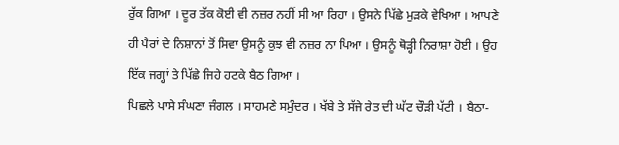ਰੁੱਕ ਗਿਆ । ਦੂਰ ਤੱਕ ਕੋਈ ਵੀ ਨਜ਼ਰ ਨਹੀਂ ਸੀ ਆ ਰਿਹਾ । ਉਸਨੇ ਪਿੱਛੇ ਮੁੜਕੇ ਵੇਖਿਆ । ਆਪਣੇ ਹੀ ਪੈਰਾਂ ਦੇ ਨਿਸ਼ਾਨਾਂ ਤੋਂ ਸਿਵਾ ਉਸਨੂੰ ਕੁਝ ਵੀ ਨਜ਼ਰ ਨਾ ਪਿਆ । ਉਸਨੂੰ ਥੋੜ੍ਹੀ ਨਿਰਾਸ਼ਾ ਹੋਈ । ਉਹ ਇੱਕ ਜਗ੍ਹਾਂ ਤੇ ਪਿੱਛੇ ਜਿਹੇ ਹਟਕੇ ਬੈਠ ਗਿਆ ।
ਪਿਛਲੇ ਪਾਸੇ ਸੰਘਣਾ ਜੰਗਲ । ਸਾਹਮਣੇ ਸਮੁੰਦਰ । ਖੱਬੇ ਤੇ ਸੱਜੇ ਰੇਤ ਦੀ ਘੱਟ ਚੌੜੀ ਪੱਟੀ । ਬੈਠਾ-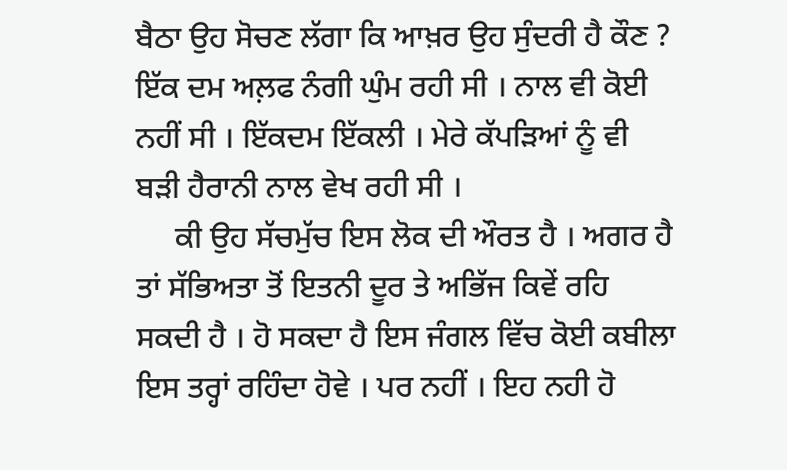ਬੈਠਾ ਉਹ ਸੋਚਣ ਲੱਗਾ ਕਿ ਆਖ਼ਰ ਉਹ ਸੁੰਦਰੀ ਹੈ ਕੌਣ ? ਇੱਕ ਦਮ ਅਲ਼ਫ ਨੰਗੀ ਘੁੰਮ ਰਹੀ ਸੀ । ਨਾਲ ਵੀ ਕੋਈ ਨਹੀਂ ਸੀ । ਇੱਕਦਮ ਇੱਕਲੀ । ਮੇਰੇ ਕੱਪੜਿਆਂ ਨੂੰ ਵੀ ਬੜੀ ਹੈਰਾਨੀ ਨਾਲ ਵੇਖ ਰਹੀ ਸੀ ।
     ਕੀ ਉਹ ਸੱਚਮੁੱਚ ਇਸ ਲੋਕ ਦੀ ਔਰਤ ਹੈ । ਅਗਰ ਹੈ ਤਾਂ ਸੱਭਿਅਤਾ ਤੋਂ ਇਤਨੀ ਦੂਰ ਤੇ ਅਭਿੱਜ ਕਿਵੇਂ ਰਹਿ ਸਕਦੀ ਹੈ । ਹੋ ਸਕਦਾ ਹੈ ਇਸ ਜੰਗਲ ਵਿੱਚ ਕੋਈ ਕਬੀਲਾ ਇਸ ਤਰ੍ਹਾਂ ਰਹਿੰਦਾ ਹੋਵੇ । ਪਰ ਨਹੀਂ । ਇਹ ਨਹੀ ਹੋ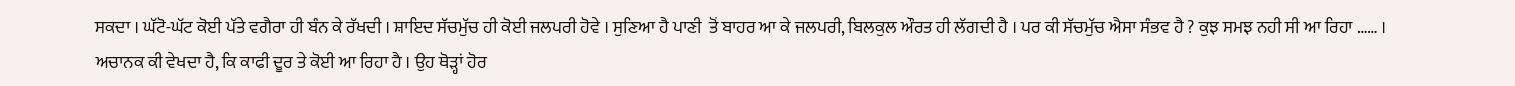ਸਕਦਾ । ਘੱਟੋ-ਘੱਟ ਕੋਈ ਪੱਤੇ ਵਗੈਰਾ ਹੀ ਬੰਨ ਕੇ ਰੱਖਦੀ । ਸ਼ਾਇਦ ਸੱਚਮੁੱਚ ਹੀ ਕੋਈ ਜਲਪਰੀ ਹੋਵੇ । ਸੁਣਿਆ ਹੈ ਪਾਣੀ  ਤੋਂ ਬਾਹਰ ਆ ਕੇ ਜਲਪਰੀ, ਬਿਲਕੁਲ ਔਰਤ ਹੀ ਲੱਗਦੀ ਹੈ । ਪਰ ਕੀ ਸੱਚਮੁੱਚ ਐਸਾ ਸੰਭਵ ਹੈ ? ਕੁਝ ਸਮਝ ਨਹੀ ਸੀ ਆ ਰਿਹਾ …… ।
ਅਚਾਨਕ ਕੀ ਵੇਖਦਾ ਹੈ, ਕਿ ਕਾਫੀ ਦੂਰ ਤੇ ਕੋਈ ਆ ਰਿਹਾ ਹੈ । ਉਹ ਥੋੜ੍ਹਾਂ ਹੋਰ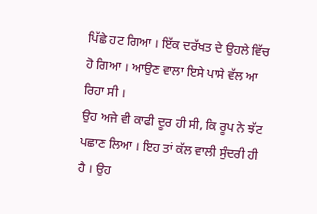ਪਿੱਛੇ ਹਟ ਗਿਆ । ਇੱਕ ਦਰੱਖਤ ਦੇ ਉਹਲੇ ਵਿੱਚ ਹੋ ਗਿਆ । ਆਉਣ ਵਾਲਾ ਇਸੇ ਪਾਸੇ ਵੱਲ ਆ ਰਿਹਾ ਸੀ ।
ਉਹ ਅਜੇ ਵੀ ਕਾਫੀ ਦੂਰ ਹੀ ਸੀ, ਕਿ ਰੂਪ ਨੇ ਝੱਟ ਪਛਾਣ ਲਿਆ । ਇਹ ਤਾਂ ਕੱਲ ਵਾਲੀ ਸੁੰਦਰੀ ਹੀ ਹੈ । ਉਹ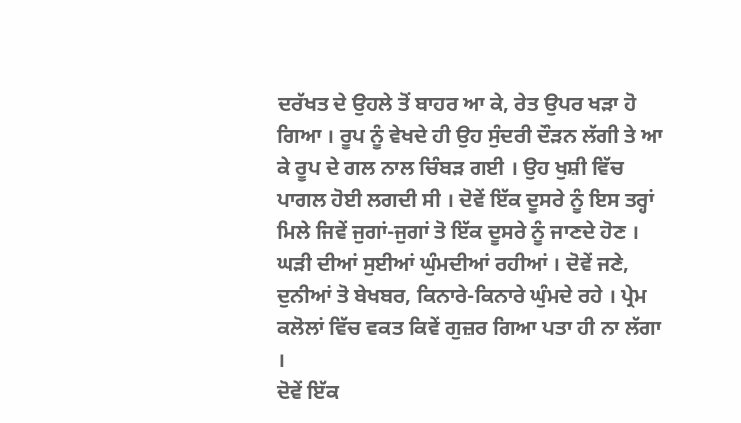ਦਰੱਖਤ ਦੇ ਉਹਲੇ ਤੋਂ ਬਾਹਰ ਆ ਕੇ, ਰੇਤ ਉਪਰ ਖੜਾ ਹੋ ਗਿਆ । ਰੂਪ ਨੂੰ ਵੇਖਦੇ ਹੀ ਉਹ ਸੁੰਦਰੀ ਦੌੜਨ ਲੱਗੀ ਤੇ ਆ ਕੇ ਰੂਪ ਦੇ ਗਲ ਨਾਲ ਚਿੰਬੜ ਗਈ । ਉਹ ਖੁਸ਼ੀ ਵਿੱਚ ਪਾਗਲ ਹੋਈ ਲਗਦੀ ਸੀ । ਦੋਵੇਂ ਇੱਕ ਦੂਸਰੇ ਨੂੰ ਇਸ ਤਰ੍ਹਾਂ ਮਿਲੇ ਜਿਵੇਂ ਜੁਗਾਂ-ਜੁਗਾਂ ਤੋ ਇੱਕ ਦੂਸਰੇ ਨੂੰ ਜਾਣਦੇ ਹੋਣ ।
ਘੜੀ ਦੀਆਂ ਸੁਈਆਂ ਘੁੰਮਦੀਆਂ ਰਹੀਆਂ । ਦੋਵੇਂ ਜਣੇ, ਦੁਨੀਆਂ ਤੋ ਬੇਖਬਰ, ਕਿਨਾਰੇ-ਕਿਨਾਰੇ ਘੁੰਮਦੇ ਰਹੇ । ਪ੍ਰੇਮ ਕਲੋਲਾਂ ਵਿੱਚ ਵਕਤ ਕਿਵੇਂ ਗੁਜ਼ਰ ਗਿਆ ਪਤਾ ਹੀ ਨਾ ਲੱਗਾ ।
ਦੋਵੇਂ ਇੱਕ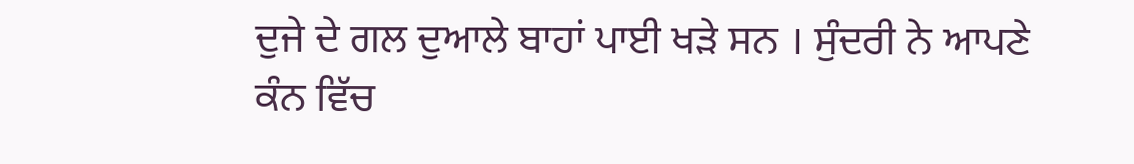ਦੁਜੇ ਦੇ ਗਲ ਦੁਆਲੇ ਬਾਹਾਂ ਪਾਈ ਖੜੇ ਸਨ । ਸੁੰਦਰੀ ਨੇ ਆਪਣੇ ਕੰਨ ਵਿੱਚ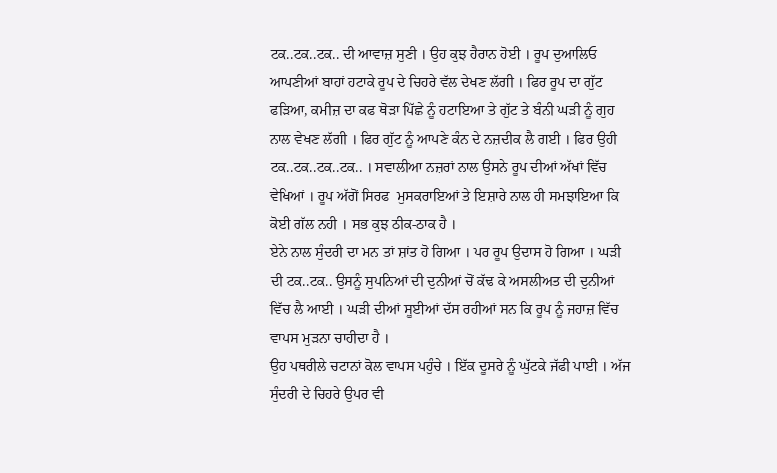ਟਕ..ਟਕ..ਟਕ.. ਦੀ ਆਵਾਜ਼ ਸੁਣੀ । ਉਹ ਕੁਝ ਹੈਰਾਨ ਹੋਈ । ਰੂਪ ਦੁਆਲਿਓ ਆਪਣੀਆਂ ਬਾਹਾਂ ਹਟਾਕੇ ਰੂਪ ਦੇ ਚਿਹਰੇ ਵੱਲ ਦੇਖਣ ਲੱਗੀ । ਫਿਰ ਰੂਪ ਦਾ ਗੁੱਟ ਫੜਿਆ, ਕਮੀਜ਼ ਦਾ ਕਫ ਥੋੜਾ ਪਿੱਛੇ ਨੂੰ ਹਟਾਇਆ ਤੇ ਗੁੱਟ ਤੇ ਬੰਨੀ ਘੜੀ ਨੂੰ ਗੁਹ ਨਾਲ ਵੇਖਣ ਲੱਗੀ । ਫਿਰ ਗੁੱਟ ਨੂੰ ਆਪਣੇ ਕੰਨ ਦੇ ਨਜ਼ਦੀਕ ਲੈ ਗਈ । ਫਿਰ ਉਹੀ ਟਕ..ਟਕ..ਟਕ..ਟਕ.. । ਸਵਾਲੀਆ ਨਜ਼ਰਾਂ ਨਾਲ ਉਸਨੇ ਰੂਪ ਦੀਆਂ ਅੱਖਾਂ ਵਿੱਚ ਵੇਖਿਆਂ । ਰੂਪ ਅੱਗੋਂ ਸਿਰਫ  ਮੁਸਕਰਾਇਆਂ ਤੇ ਇਸ਼ਾਰੇ ਨਾਲ ਹੀ ਸਮਝਾਇਆ ਕਿ ਕੋਈ ਗੱਲ ਨਹੀ । ਸਭ ਕੁਝ ਠੀਕ-ਠਾਕ ਹੈ ।
ਏਨੇ ਨਾਲ ਸੁੰਦਰੀ ਦਾ ਮਨ ਤਾਂ ਸ਼ਾਂਤ ਹੋ ਗਿਆ । ਪਰ ਰੂਪ ਉਦਾਸ ਹੋ ਗਿਆ । ਘੜੀ ਦੀ ਟਕ..ਟਕ.. ਉਸਨੂੰ ਸੁਪਨਿਆਂ ਦੀ ਦੁਨੀਆਂ ਚੋਂ ਕੱਢ ਕੇ ਅਸਲੀਅਤ ਦੀ ਦੁਨੀਆਂ ਵਿੱਚ ਲੈ ਆਈ । ਘੜੀ ਦੀਆਂ ਸੂਈਆਂ ਦੱਸ ਰਹੀਆਂ ਸਨ ਕਿ ਰੂਪ ਨੂੰ ਜਹਾਜ਼ ਵਿੱਚ ਵਾਪਸ ਮੁੜਨਾ ਚਾਹੀਦਾ ਹੈ ।
ਉਹ ਪਥਰੀਲੇ ਚਟਾਨਾਂ ਕੋਲ ਵਾਪਸ ਪਹੁੰਚੇ । ਇੱਕ ਦੂਸਰੇ ਨੂੰ ਘੁੱਟਕੇ ਜੱਫੀ ਪਾਈ । ਅੱਜ ਸੁੰਦਰੀ ਦੇ ਚਿਹਰੇ ਉਪਰ ਵੀ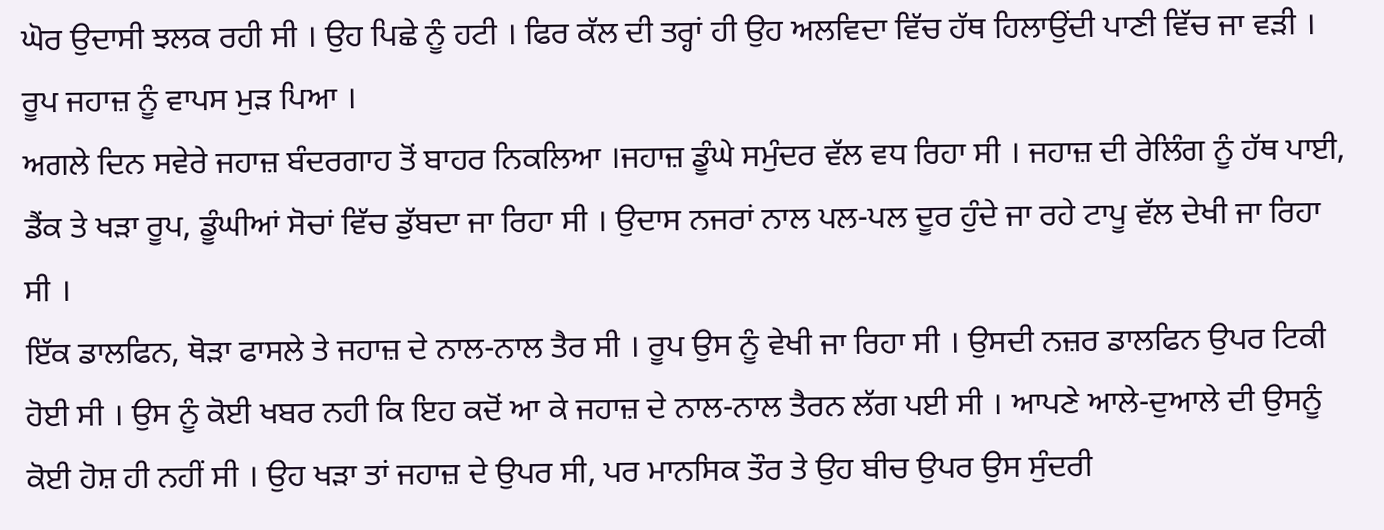ਘੋਰ ਉਦਾਸੀ ਝਲਕ ਰਹੀ ਸੀ । ਉਹ ਪਿਛੇ ਨੂੰ ਹਟੀ । ਫਿਰ ਕੱਲ ਦੀ ਤਰ੍ਹਾਂ ਹੀ ਉਹ ਅਲਵਿਦਾ ਵਿੱਚ ਹੱਥ ਹਿਲਾਉਂਦੀ ਪਾਣੀ ਵਿੱਚ ਜਾ ਵੜੀ । ਰੂਪ ਜਹਾਜ਼ ਨੂੰ ਵਾਪਸ ਮੁੜ ਪਿਆ ।
ਅਗਲੇ ਦਿਨ ਸਵੇਰੇ ਜਹਾਜ਼ ਬੰਦਰਗਾਹ ਤੋਂ ਬਾਹਰ ਨਿਕਲਿਆ ।ਜਹਾਜ਼ ਡੂੰਘੇ ਸਮੁੰਦਰ ਵੱਲ ਵਧ ਰਿਹਾ ਸੀ । ਜਹਾਜ਼ ਦੀ ਰੇਲਿੰਗ ਨੂੰ ਹੱਥ ਪਾਈ, ਡੈਂਕ ਤੇ ਖੜਾ ਰੂਪ, ਡੂੰਘੀਆਂ ਸੋਚਾਂ ਵਿੱਚ ਡੁੱਬਦਾ ਜਾ ਰਿਹਾ ਸੀ । ਉਦਾਸ ਨਜਰਾਂ ਨਾਲ ਪਲ-ਪਲ ਦੂਰ ਹੁੰਦੇ ਜਾ ਰਹੇ ਟਾਪੂ ਵੱਲ ਦੇਖੀ ਜਾ ਰਿਹਾ ਸੀ ।
ਇੱਕ ਡਾਲਫਿਨ, ਥੋੜਾ ਫਾਸਲੇ ਤੇ ਜਹਾਜ਼ ਦੇ ਨਾਲ-ਨਾਲ ਤੈਰ ਸੀ । ਰੂਪ ਉਸ ਨੂੰ ਵੇਖੀ ਜਾ ਰਿਹਾ ਸੀ । ਉਸਦੀ ਨਜ਼ਰ ਡਾਲਫਿਨ ਉਪਰ ਟਿਕੀ ਹੋਈ ਸੀ । ਉਸ ਨੂੰ ਕੋਈ ਖਬਰ ਨਹੀ ਕਿ ਇਹ ਕਦੋਂ ਆ ਕੇ ਜਹਾਜ਼ ਦੇ ਨਾਲ-ਨਾਲ ਤੈਰਨ ਲੱਗ ਪਈ ਸੀ । ਆਪਣੇ ਆਲੇ-ਦੁਆਲੇ ਦੀ ਉਸਨੂੰ ਕੋਈ ਹੋਸ਼ ਹੀ ਨਹੀਂ ਸੀ । ਉਹ ਖੜਾ ਤਾਂ ਜਹਾਜ਼ ਦੇ ਉਪਰ ਸੀ, ਪਰ ਮਾਨਸਿਕ ਤੌਰ ਤੇ ਉਹ ਬੀਚ ਉਪਰ ਉਸ ਸੁੰਦਰੀ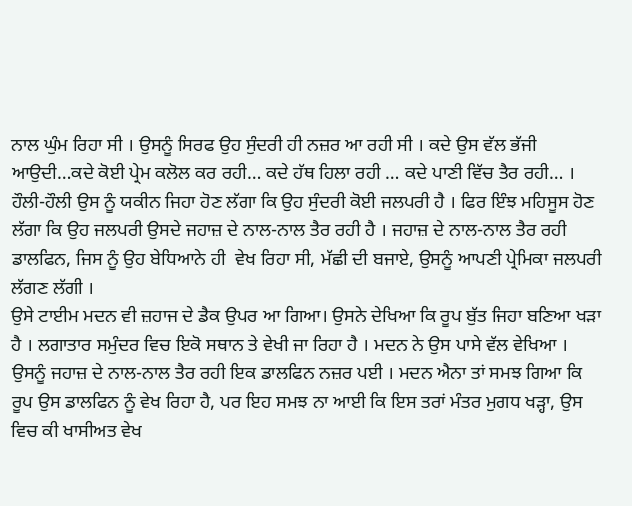ਨਾਲ ਘੁੰਮ ਰਿਹਾ ਸੀ । ਉਸਨੂੰ ਸਿਰਫ ਉਹ ਸੁੰਦਰੀ ਹੀ ਨਜ਼ਰ ਆ ਰਹੀ ਸੀ । ਕਦੇ ਉਸ ਵੱਲ ਭੱਜੀ ਆਉਦੀ…ਕਦੇ ਕੋਈ ਪ੍ਰੇਮ ਕਲੋਲ ਕਰ ਰਹੀ… ਕਦੇ ਹੱਥ ਹਿਲਾ ਰਹੀ … ਕਦੇ ਪਾਣੀ ਵਿੱਚ ਤੈਰ ਰਹੀ… । ਹੌਲੀ-ਹੌਲੀ ਉਸ ਨੂੰ ਯਕੀਨ ਜਿਹਾ ਹੋਣ ਲੱਗਾ ਕਿ ਉਹ ਸੁੰਦਰੀ ਕੋਈ ਜਲਪਰੀ ਹੈ । ਫਿਰ ਇੰਝ ਮਹਿਸੂਸ ਹੋਣ ਲੱਗਾ ਕਿ ਉਹ ਜਲਪਰੀ ਉਸਦੇ ਜਹਾਜ਼ ਦੇ ਨਾਲ-ਨਾਲ ਤੈਰ ਰਹੀ ਹੈ । ਜਹਾਜ਼ ਦੇ ਨਾਲ-ਨਾਲ ਤੈਰ ਰਹੀ ਡਾਲਫਿਨ, ਜਿਸ ਨੂੰ ਉਹ ਬੇਧਿਆਨੇ ਹੀ  ਵੇਖ ਰਿਹਾ ਸੀ, ਮੱਛੀ ਦੀ ਬਜਾਏ, ਉਸਨੂੰ ਆਪਣੀ ਪ੍ਰੇਮਿਕਾ ਜਲਪਰੀ ਲੱਗਣ ਲੱਗੀ ।
ਉਸੇ ਟਾਈਮ ਮਦਨ ਵੀ ਜ਼ਹਾਜ ਦੇ ਡੈਕ ਉਪਰ ਆ ਗਿਆ। ਉਸਨੇ ਦੇਖਿਆ ਕਿ ਰੂਪ ਬੁੱਤ ਜਿਹਾ ਬਣਿਆ ਖੜਾ ਹੈ । ਲਗਾਤਾਰ ਸਮੁੰਦਰ ਵਿਚ ਇਕੋ ਸਥਾਨ ਤੇ ਵੇਖੀ ਜਾ ਰਿਹਾ ਹੈ । ਮਦਨ ਨੇ ਉਸ ਪਾਸੇ ਵੱਲ ਵੇਖਿਆ । ਉਸਨੂੰ ਜਹਾਜ਼ ਦੇ ਨਾਲ-ਨਾਲ ਤੈਰ ਰਹੀ ਇਕ ਡਾਲਫਿਨ ਨਜ਼ਰ ਪਈ । ਮਦਨ ਐਨਾ ਤਾਂ ਸਮਝ ਗਿਆ ਕਿ ਰੂਪ ਉਸ ਡਾਲਫਿਨ ਨੂੰ ਵੇਖ ਰਿਹਾ ਹੈ, ਪਰ ਇਹ ਸਮਝ ਨਾ ਆਈ ਕਿ ਇਸ ਤਰਾਂ ਮੰਤਰ ਮੁਗਧ ਖੜ੍ਹਾ, ਉਸ ਵਿਚ ਕੀ ਖਾਸੀਅਤ ਵੇਖ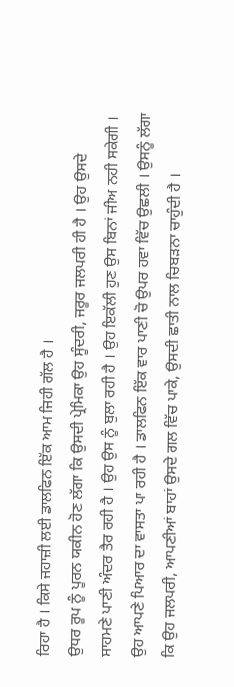ਰਿਹਾ ਹੈ । ਕਿਸੇ ਜਹਾਜ਼ੀ ਲਈ ਡਾਲਫਿਨ ਇੱਕ ਆਮ ਜਿਹੀ ਗੱਲ ਹੈ ।
ਉਧਰ ਰੂਪ ਨੂੰ ਪੂਰਨ ਯਕੀਨ ਹੋਣ ਲੱਗਾ ਕਿ ਉਸਦੀ ਪ੍ਰੇਮਿਕਾ ਉਹ ਸੂੰਦਰੀ, ਜਰੂਰ ਜਲਪਰੀ ਹੀ ਹੈ । ਉਹ ਉਸਦੇ ਸਾਹਮਣੇ ਪਾਣੀ ਅੰਦਰ ਤੈਰ ਰਹੀ ਹੈ । ਉਹ ਉਸ ਨੂੰ ਬੁਲਾ ਰਹੀ ਹੈ । ਉਹ ਇਕੱਲੀ ਹੁਣ ਉਸ ਬਿਨਾਂ ਜੀਅ ਨਹੀ ਸਕੇਗੀ । ਉਹ ਆਪਣੇ ਪਿਆਰ ਦਾ ਵਾਸਤਾ ਪਾ ਰਹੀ ਹੈ । ਡਾਲਫਿਨ ਇੱਕ ਵਾਰ ਪਾਣੀ ਚੋ ਉਪਰ ਹਵਾ ਵਿੱਚ ਉਛਲੀ । ਉਸਨੂੰ ਲੱਗਾ ਕਿ ਉਹ ਜਲਪਰੀ, ਆਪਣੀਆਂ ਬਾਹਾਂ ਉਸਦੇ ਗਲ ਵਿੱਚ ਪਾਕੇ, ਉਸਦੀ ਛਾਤੀ ਨਾਲ ਚਿਬੜਨਾ ਚਾਹੁੰਦੀ ਹੈ ।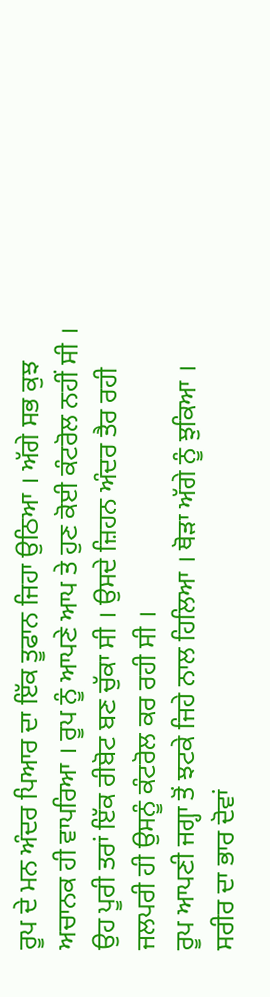ਰੂਪ ਦੇ ਮਨ ਅੰਦਰ ਪਿਆਰ ਦਾ ਇੱਕ ਤੂਫਾਨ ਜਿਹਾ ਉਠਿਆ । ਅੱਗੇ ਸਭ ਕੁਝ ਅਚਾਨਕ ਹੀ ਵਾਪਰਿਆ । ਰੂਪ ਨੂੰ ਆਪਣੇ ਆਪ ਤੇ ਹੁਣ ਕੋਈ ਕੰਟਰੋਲ ਨਹੀਂ ਸੀ । ਉਹ ਪੂਰੀ ਤਰਾਂ ਇੱਕ ਰੀਬੋਟ ਬਣ ਚੁੱਕਾ ਸੀ । ਉਸਦੇ ਜ਼ਿਹਨ ਅੰਦਰ ਤੈਰ ਰਹੀ ਜਲਪਰੀ ਹੀ ਉਸਨੂੰ ਕੰਟਰੋਲ ਕਰ ਰਹੀ ਸੀ ।
ਰੂਪ ਆਪਣੀ ਜਗ੍ਹਾ ਤੋਂ ਝਟਕੇ ਜਿਹੇ ਨਾਲ ਹਿਲਿਆ । ਥੋੜਾ ਅੱਗੇ ਨੂੰ ਝੁਕਿਆ । ਸਰੀਰ ਦਾ ਭਾਰ ਦੋਵਾਂ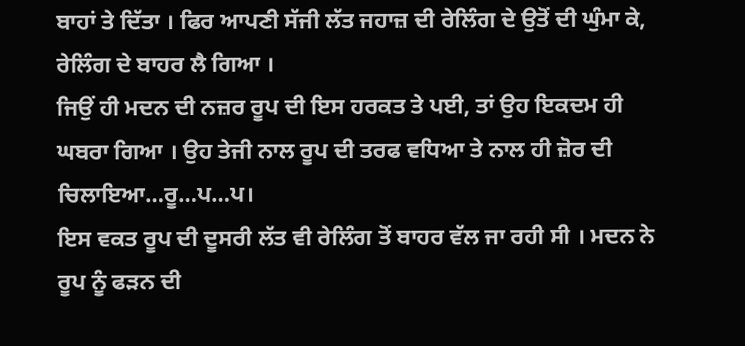ਬਾਹਾਂ ਤੇ ਦਿੱਤਾ । ਫਿਰ ਆਪਣੀ ਸੱਜੀ ਲੱਤ ਜਹਾਜ਼ ਦੀ ਰੇਲਿੰਗ ਦੇ ਉਤੋਂ ਦੀ ਘੁੰਮਾ ਕੇ, ਰੇਲਿੰਗ ਦੇ ਬਾਹਰ ਲੈ ਗਿਆ ।
ਜਿਉਂ ਹੀ ਮਦਨ ਦੀ ਨਜ਼ਰ ਰੂਪ ਦੀ ਇਸ ਹਰਕਤ ਤੇ ਪਈ, ਤਾਂ ਉਹ ਇਕਦਮ ਹੀ ਘਬਰਾ ਗਿਆ । ਉਹ ਤੇਜੀ ਨਾਲ ਰੂਪ ਦੀ ਤਰਫ ਵਧਿਆ ਤੇ ਨਾਲ ਹੀ ਜ਼ੋਰ ਦੀ ਚਿਲਾਇਆ…ਰੂ…ਪ…ਪ।
ਇਸ ਵਕਤ ਰੂਪ ਦੀ ਦੂਸਰੀ ਲੱਤ ਵੀ ਰੇਲਿੰਗ ਤੋਂ ਬਾਹਰ ਵੱਲ ਜਾ ਰਹੀ ਸੀ । ਮਦਨ ਨੇ ਰੂਪ ਨੂੰ ਫੜਨ ਦੀ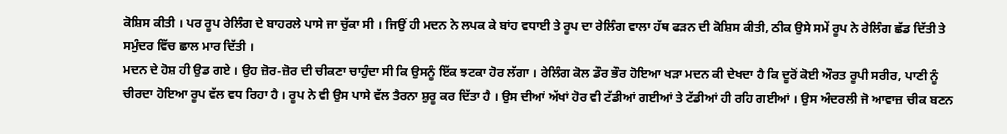ਕੋਸ਼ਿਸ ਕੀਤੀ । ਪਰ ਰੂਪ ਰੇਲਿੰਗ ਦੇ ਬਾਹਰਲੇ ਪਾਸੇ ਜਾ ਚੁੱਕਾ ਸੀ । ਜਿਉਂ ਹੀ ਮਦਨ ਨੇ ਲਪਕ ਕੇ ਬਾਂਹ ਵਧਾਈ ਤੇ ਰੂਪ ਦਾ ਰੇਲਿੰਗ ਵਾਲਾ ਹੱਥ ਫੜਨ ਦੀ ਕੋਸ਼ਿਸ ਕੀਤੀ, ਠੀਕ ਉਸੇ ਸਮੇਂ ਰੂਪ ਨੇ ਰੇਲਿੰਗ ਛੱਡ ਦਿੱਤੀ ਤੇ ਸਮੁੰਦਰ ਵਿੱਚ ਛਾਲ ਮਾਰ ਦਿੱਤੀ ।
ਮਦਨ ਦੇ ਹੋਸ਼ ਹੀ ਉਡ ਗਏ । ਉਹ ਜ਼ੋਰ-ਜ਼ੋਰ ਦੀ ਚੀਕਣਾ ਚਾਹੁੰਦਾ ਸੀ ਕਿ ਉਸਨੂੰ ਇੱਕ ਝਟਕਾ ਹੋਰ ਲੱਗਾ । ਰੇਲਿੰਗ ਕੋਲ ਡੌਰ ਭੌਰ ਹੋਇਆ ਖੜਾ ਮਦਨ ਕੀ ਦੇਖਦਾ ਹੈ ਕਿ ਦੂਰੋਂ ਕੋਈ ਔਰਤ ਰੂਪੀ ਸਰੀਰ, ਪਾਣੀ ਨੂੰ ਚੀਰਦਾ ਹੋਇਆ ਰੂਪ ਵੱਲ ਵਧ ਰਿਹਾ ਹੈ । ਰੂਪ ਨੇ ਵੀ ਉਸ ਪਾਸੇ ਵੱਲ ਤੈਰਨਾ ਸ਼ੁਰੂ ਕਰ ਦਿੱਤਾ ਹੈ । ਉਸ ਦੀਆਂ ਅੱਖਾਂ ਹੋਰ ਵੀ ਟੱਡੀਆਂ ਗਈਆਂ ਤੇ ਟੱਡੀਆਂ ਹੀ ਰਹਿ ਗਈਆਂ । ਉਸ ਅੰਦਰਲੀ ਜੋ ਆਵਾਜ਼ ਚੀਕ ਬਣਨ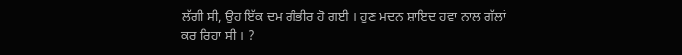ਲੱਗੀ ਸੀ, ਉਹ ਇੱਕ ਦਮ ਗੰਭੀਰ ਹੋ ਗਈ । ਹੁਣ ਮਦਨ ਸ਼ਾਇਦ ਹਵਾ ਨਾਲ ਗੱਲਾਂ ਕਰ ਰਿਹਾ ਸੀ । ?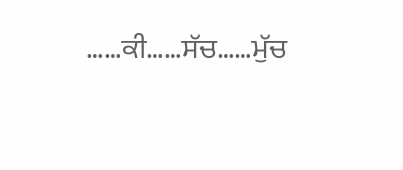……ਕੀ……ਸੱਚ……ਮੁੱਚ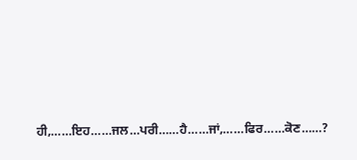ਹੀ,……ਇਹ……ਜਲ…ਪਰੀ……ਹੈ……ਜਾਂ,……ਫਿਰ……ਕੋਣ……?